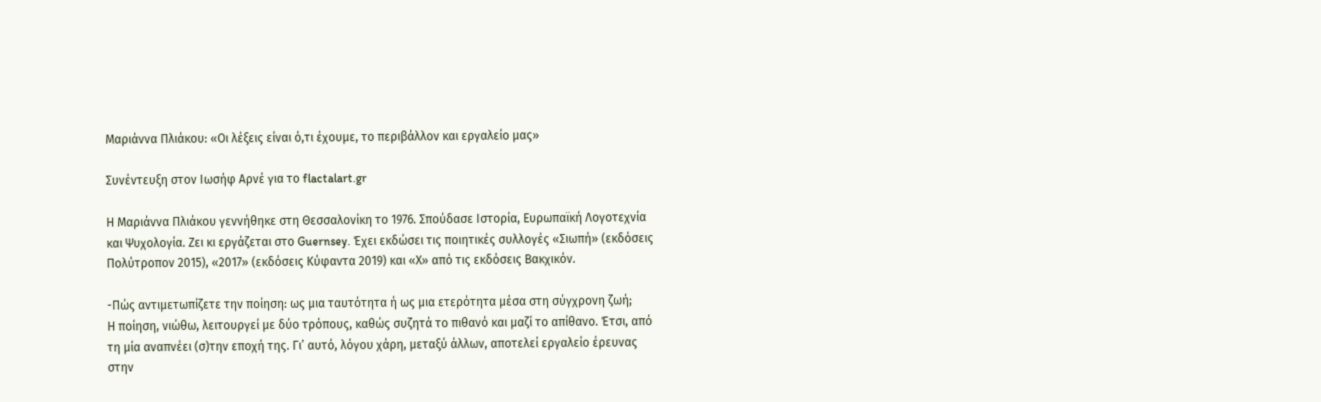Μαριάννα Πλιάκου: «Οι λέξεις είναι ό,τι έχουμε, το περιβάλλον και εργαλείο μας»

Συνέντευξη στον Ιωσήφ Αρνέ για το flactalart.gr

Η Μαριάννα Πλιάκου γεννήθηκε στη Θεσσαλονίκη το 1976. Σπούδασε Ιστορία, Ευρωπαϊκή Λογοτεχνία και Ψυχολογία. Ζει κι εργάζεται στο Guernsey. Έχει εκδώσει τις ποιητικές συλλογές «Σιωπή» (εκδόσεις Πολύτροπον 2015), «2017» (εκδόσεις Κύφαντα 2019) και «Χ» από τις εκδόσεις Βακχικόν.

-Πώς αντιμετωπίζετε την ποίηση: ως μια ταυτότητα ή ως μια ετερότητα μέσα στη σύγχρονη ζωή;
Η ποίηση, νιώθω, λειτουργεί με δύο τρόπους, καθώς συζητά το πιθανό και μαζί το απίθανο. Έτσι, από τη μία αναπνέει (σ)την εποχή της. Γι’ αυτό, λόγου χάρη, μεταξύ άλλων, αποτελεί εργαλείο έρευνας στην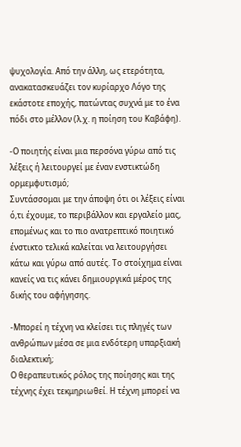ψυχολογία. Από την άλλη, ως ετερότητα, ανακατασκευάζει τον κυρίαρχο Λόγο της εκάστοτε εποχής, πατώντας συχνά με το ένα πόδι στο μέλλον (λ.χ. η ποίηση του Καβάφη).

-Ο ποιητής είναι μια περσόνα γύρω από τις λέξεις ή λειτουργεί με έναν ενστικτώδη ορμεμφυτισμό;
Συντάσσομαι με την άποψη ότι οι λέξεις είναι ό,τι έχουμε, το περιβάλλον και εργαλείο μας, επομένως και το πιο ανατρεπτικό ποιητικό ένστικτο τελικά καλείται να λειτουργήσει κάτω και γύρω από αυτές. Το στοίχημα είναι κανείς να τις κάνει δημιουργικά μέρος της δικής του αφήγησης.

-Μπορεί η τέχνη να κλείσει τις πληγές των ανθρώπων μέσα σε μια ενδότερη υπαρξιακή διαλεκτική;
Ο θεραπευτικός ρόλος της ποίησης και της τέχνης έχει τεκμηριωθεί. Η τέχνη μπορεί να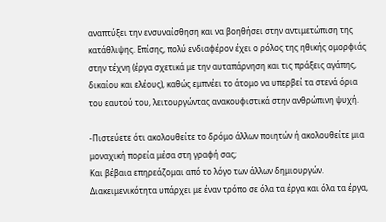αναπτύξει την ενσυναίσθηση και να βοηθήσει στην αντιμετώπιση της κατάθλιψης. Επίσης, πολύ ενδιαφέρον έχει ο ρόλος της ηθικής ομορφιάς στην τέχνη (έργα σχετικά με την αυταπάρνηση και τις πράξεις αγάπης, δικαίου και ελέους), καθώς εμπνέει το άτομο να υπερβεί τα στενά όρια του εαυτού του, λειτουργώντας ανακουφιστικά στην ανθρώπινη ψυχή.

-Πιστεύετε ότι ακολουθείτε το δρόμο άλλων ποιητών ή ακολουθείτε μια μοναχική πορεία μέσα στη γραφή σας;
Και βέβαια επηρεάζομαι από το λόγο των άλλων δημιουργών. Διακειμενικότητα υπάρχει με έναν τρόπο σε όλα τα έργα και όλα τα έργα,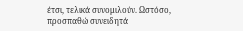έτσι, τελικά συνομιλούν. Ωστόσο, προσπαθώ συνειδητά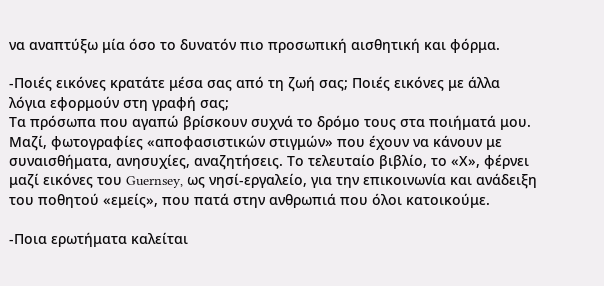να αναπτύξω μία όσο το δυνατόν πιο προσωπική αισθητική και φόρμα.

-Ποιές εικόνες κρατάτε μέσα σας από τη ζωή σας; Ποιές εικόνες με άλλα λόγια εφορμούν στη γραφή σας;
Τα πρόσωπα που αγαπώ βρίσκουν συχνά το δρόμο τους στα ποιήματά μου. Μαζί, φωτογραφίες «αποφασιστικών στιγμών» που έχουν να κάνουν με συναισθήματα, ανησυχίες, αναζητήσεις. Το τελευταίο βιβλίο, το «Χ», φέρνει μαζί εικόνες του Guernsey, ως νησί-εργαλείο, για την επικοινωνία και ανάδειξη του ποθητού «εμείς», που πατά στην ανθρωπιά που όλοι κατοικούμε.

-Ποια ερωτήματα καλείται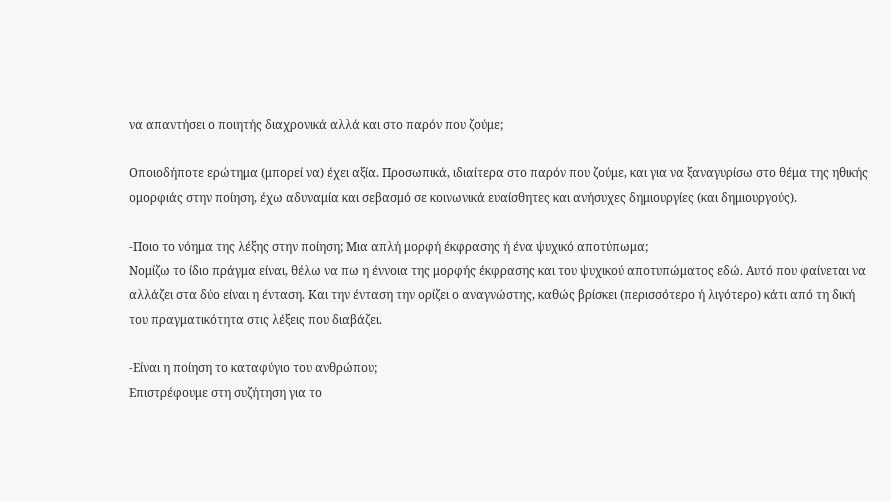να απαντήσει ο ποιητής διαχρονικά αλλά και στο παρόν που ζούμε;

Οποιοδήποτε ερώτημα (μπορεί να) έχει αξία. Προσωπικά, ιδιαίτερα στο παρόν που ζούμε, και για να ξαναγυρίσω στο θέμα της ηθικής ομορφιάς στην ποίηση, έχω αδυναμία και σεβασμό σε κοινωνικά ευαίσθητες και ανήσυχες δημιουργίες (και δημιουργούς).

-Ποιο το νόημα της λέξης στην ποίηση; Μια απλή μορφή έκφρασης ή ένα ψυχικό αποτύπωμα;
Νομίζω το ίδιο πράγμα είναι, θέλω να πω η έννοια της μορφής έκφρασης και του ψυχικού αποτυπώματος εδώ. Αυτό που φαίνεται να αλλάζει στα δύο είναι η ένταση. Και την ένταση την ορίζει ο αναγνώστης, καθώς βρίσκει (περισσότερο ή λιγότερο) κάτι από τη δική του πραγματικότητα στις λέξεις που διαβάζει.

-Είναι η ποίηση το καταφύγιο του ανθρώπου;
Επιστρέφουμε στη συζήτηση για το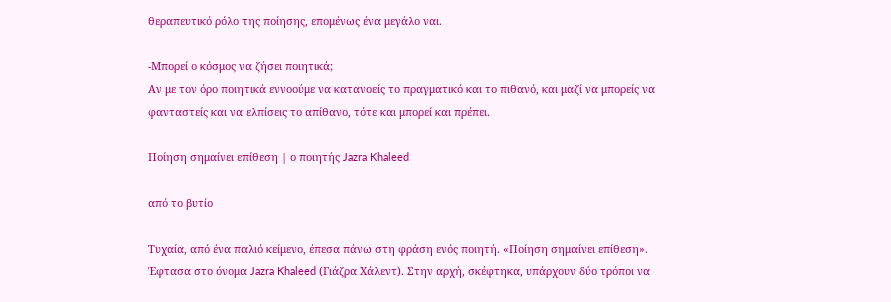θεραπευτικό ρόλο της ποίησης, επομένως ένα μεγάλο ναι.

-Μπορεί ο κόσμος να ζήσει ποιητικά;
Αν με τον όρο ποιητικά εννοούμε να κατανοείς το πραγματικό και το πιθανό, και μαζί να μπορείς να φανταστείς και να ελπίσεις το απίθανο, τότε και μπορεί και πρέπει.

Ποίηση σημαίνει επίθεση | ο ποιητής Jazra Khaleed

από το βυτίο

Τυχαία, από ένα παλιό κείμενο, έπεσα πάνω στη φράση ενός ποιητή. «Ποίηση σημαίνει επίθεση». Έφτασα στο όνομα Jazra Khaleed (Γιάζρα Χάλεντ). Στην αρχή, σκέφτηκα, υπάρχουν δύο τρόποι να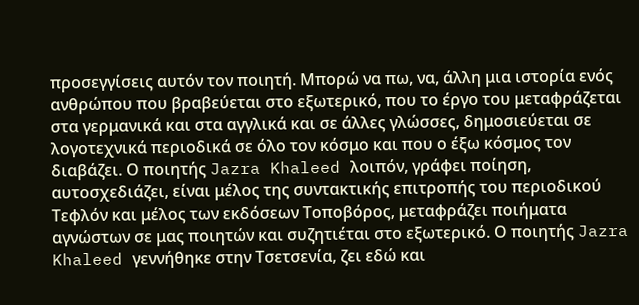προσεγγίσεις αυτόν τον ποιητή. Μπορώ να πω, να, άλλη μια ιστορία ενός ανθρώπου που βραβεύεται στο εξωτερικό, που το έργο του μεταφράζεται στα γερμανικά και στα αγγλικά και σε άλλες γλώσσες, δημοσιεύεται σε λογοτεχνικά περιοδικά σε όλο τον κόσμο και που ο έξω κόσμος τον διαβάζει. Ο ποιητής Jazra Khaleed λοιπόν, γράφει ποίηση, αυτοσχεδιάζει, είναι μέλος της συντακτικής επιτροπής του περιοδικού Τεφλόν και μέλος των εκδόσεων Τοποβόρος, μεταφράζει ποιήματα αγνώστων σε μας ποιητών και συζητιέται στο εξωτερικό. Ο ποιητής Jazra Khaleed γεννήθηκε στην Τσετσενία, ζει εδώ και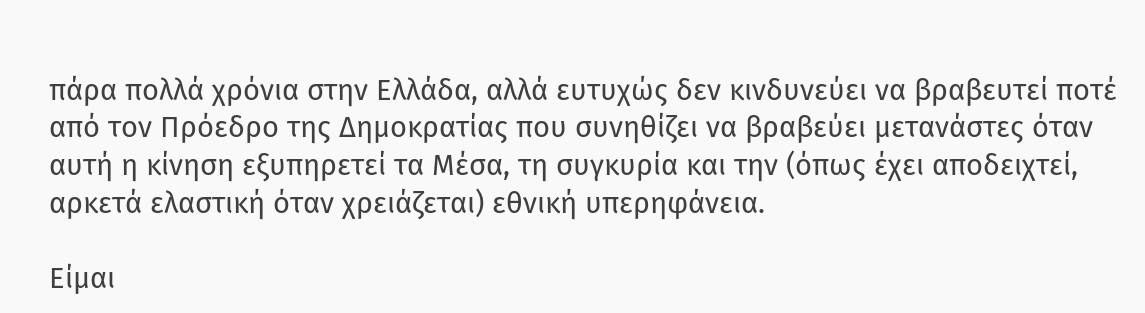πάρα πολλά χρόνια στην Ελλάδα, αλλά ευτυχώς δεν κινδυνεύει να βραβευτεί ποτέ από τον Πρόεδρο της Δημοκρατίας που συνηθίζει να βραβεύει μετανάστες όταν αυτή η κίνηση εξυπηρετεί τα Μέσα, τη συγκυρία και την (όπως έχει αποδειχτεί, αρκετά ελαστική όταν χρειάζεται) εθνική υπερηφάνεια.

Είμαι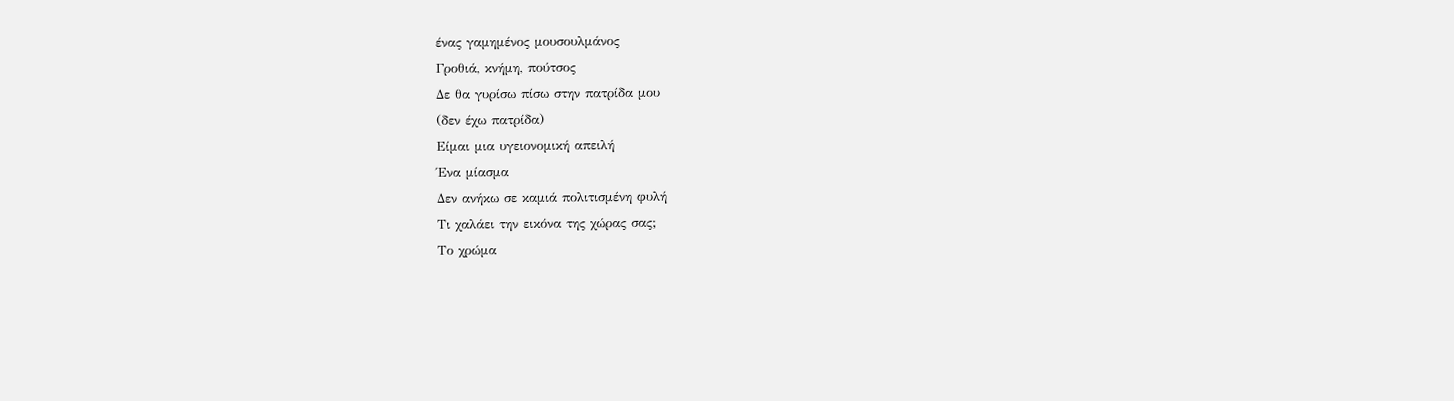ένας γαμημένος μουσουλμάνος
Γροθιά, κνήμη, πούτσος
Δε θα γυρίσω πίσω στην πατρίδα μου
(δεν έχω πατρίδα)
Είμαι μια υγειονομική απειλή
Ένα μίασμα
Δεν ανήκω σε καμιά πολιτισμένη φυλή
Τι χαλάει την εικόνα της χώρας σας;
Το χρώμα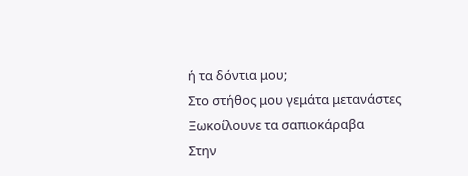ή τα δόντια μου;
Στο στήθος μου γεμάτα μετανάστες
Ξωκοίλουνε τα σαπιοκάραβα
Στην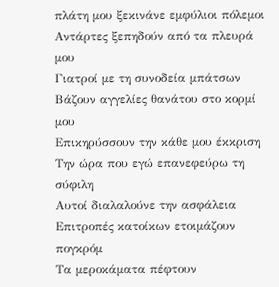πλάτη μου ξεκινάνε εμφύλιοι πόλεμοι
Αντάρτες ξεπηδούν από τα πλευρά μου
Γιατροί με τη συνοδεία μπάτσων
Βάζουν αγγελίες θανάτου στο κορμί μου
Επικηρύσσουν την κάθε μου έκκριση
Την ώρα που εγώ επανεφεύρω τη σύφιλη
Αυτοί διαλαλούνε την ασφάλεια
Επιτροπές κατοίκων ετοιμάζουν πογκρόμ
Τα μεροκάματα πέφτουν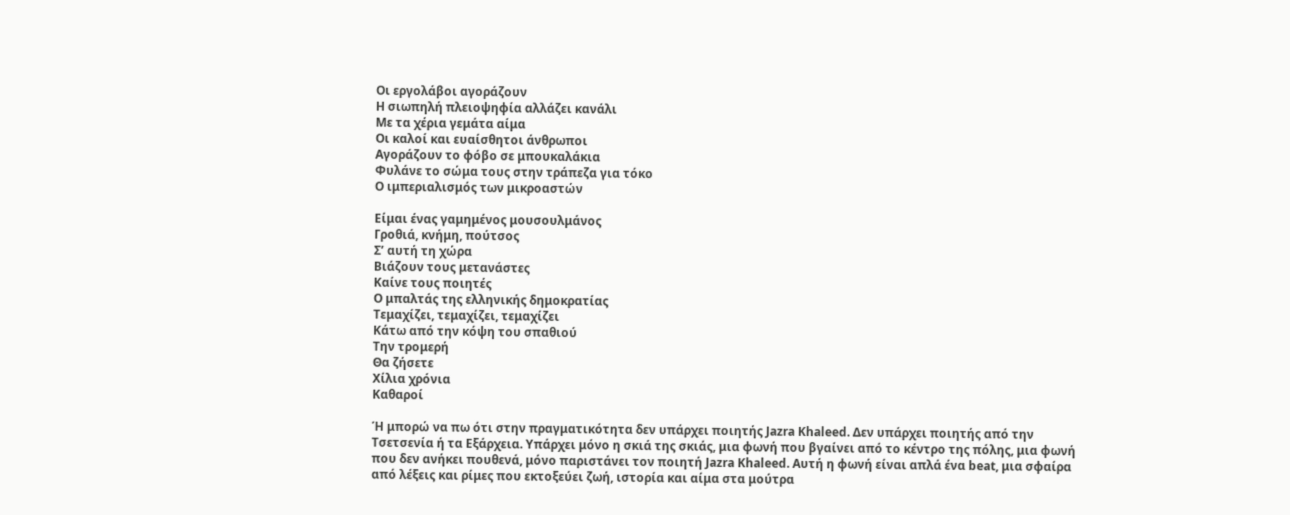Οι εργολάβοι αγοράζουν
Η σιωπηλή πλειοψηφία αλλάζει κανάλι
Mε τα χέρια γεμάτα αίμα
Οι καλοί και ευαίσθητοι άνθρωποι
Αγοράζουν το φόβο σε μπουκαλάκια
Φυλάνε το σώμα τους στην τράπεζα για τόκο
Ο ιμπεριαλισμός των μικροαστών

Είμαι ένας γαμημένος μουσουλμάνος
Γροθιά, κνήμη, πούτσος
Σ’ αυτή τη χώρα
Βιάζουν τους μετανάστες
Καίνε τους ποιητές
Ο μπαλτάς της ελληνικής δημοκρατίας
Τεμαχίζει, τεμαχίζει, τεμαχίζει
Κάτω από την κόψη του σπαθιού
Την τρομερή
Θα ζήσετε
Χίλια χρόνια
Καθαροί

Ή μπορώ να πω ότι στην πραγματικότητα δεν υπάρχει ποιητής Jazra Khaleed. Δεν υπάρχει ποιητής από την Τσετσενία ή τα Εξάρχεια. Υπάρχει μόνο η σκιά της σκιάς, μια φωνή που βγαίνει από το κέντρο της πόλης, μια φωνή που δεν ανήκει πουθενά, μόνο παριστάνει τον ποιητή Jazra Khaleed. Αυτή η φωνή είναι απλά ένα beat, μια σφαίρα από λέξεις και ρίμες που εκτοξεύει ζωή, ιστορία και αίμα στα μούτρα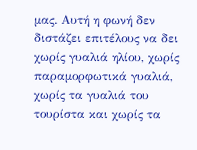μας. Αυτή η φωνή δεν διστάζει επιτέλους να δει χωρίς γυαλιά ηλίου, χωρίς παραμορφωτικά γυαλιά, χωρίς τα γυαλιά του τουρίστα και χωρίς τα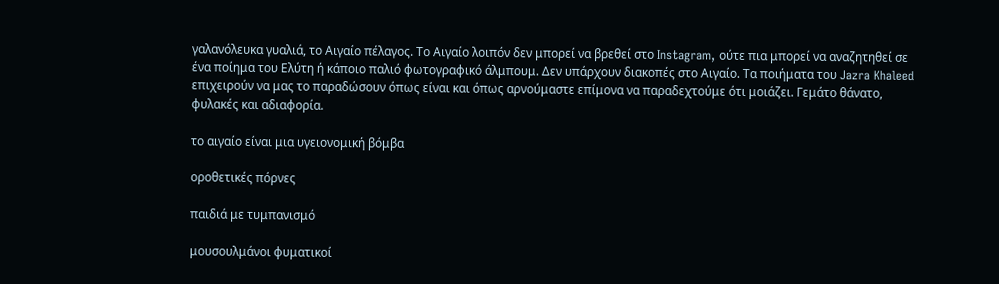γαλανόλευκα γυαλιά, το Αιγαίο πέλαγος. Το Αιγαίο λοιπόν δεν μπορεί να βρεθεί στο Instagram, ούτε πια μπορεί να αναζητηθεί σε ένα ποίημα του Ελύτη ή κάποιο παλιό φωτογραφικό άλμπουμ. Δεν υπάρχουν διακοπές στο Αιγαίο. Τα ποιήματα του Jazra Khaleed επιχειρούν να μας το παραδώσουν όπως είναι και όπως αρνούμαστε επίμονα να παραδεχτούμε ότι μοιάζει. Γεμάτο θάνατο, φυλακές και αδιαφορία.

το αιγαίο είναι μια υγειονομική βόμβα

οροθετικές πόρνες

παιδιά με τυμπανισμό

μουσουλμάνοι φυματικοί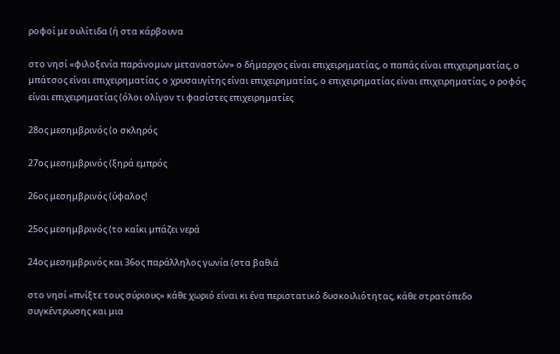ροφοί με ουλίτιδα (ή στα κάρβουνα

στο νησί «φιλοξενία παράνομων μεταναστών» ο δήμαρχος είναι επιχειρηματίας, ο παπάς είναι επιχειρηματίας, ο μπάτσος είναι επιχειρηματίας, ο χρυσαυγίτης είναι επιχειρηματίας, ο επιχειρηματίας είναι επιχειρηματίας, ο ροφός είναι επιχειρηματίας (όλοι ολίγον τι φασίστες επιχειρηματίες

28ος μεσημβρινός (ο σκληρός

27ος μεσημβρινός (ξηρά εμπρός

26ος μεσημβρινός (ύφαλος!

25ος μεσημβρινός (το καΐκι μπάζει νερά

24ος μεσημβρινός και 36ος παράλληλος γωνία (στα βαθιά

στο νησί «πνίξτε τους σύριους» κάθε χωριό είναι κι ένα περιστατικό δυσκοιλιότητας, κάθε στρατόπεδο συγκέντρωσης και μια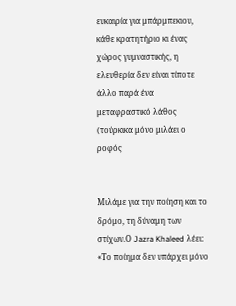ευκαιρία για μπάρμπεκιου, κάθε κρατητήριο κι ένας χώρος γυμναστικής, η ελευθερία δεν είναι τίποτε άλλο παρά ένα μεταφραστικό λάθος (τούρκικα μόνο μιλάει ο ροφός


Μιλάμε για την ποίηση και το δρόμο, τη δύναμη των στίχων.Ο Jazra Khaleed λέει: «Το ποίημα δεν υπάρχει μόνο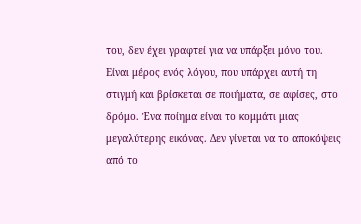του, δεν έχει γραφτεί για να υπάρξει μόνο του. Είναι μέρος ενός λόγου, που υπάρχει αυτή τη στιγμή και βρίσκεται σε ποιήματα, σε αφίσες, στο δρόμο. Ένα ποίημα είναι το κομμάτι μιας μεγαλύτερης εικόνας. Δεν γίνεται να το αποκόψεις από το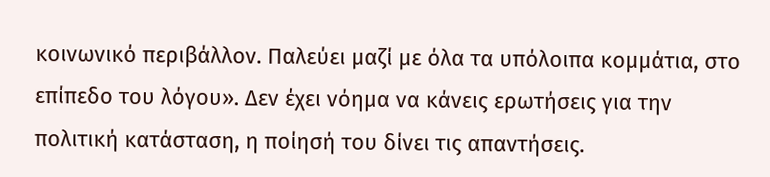κοινωνικό περιβάλλον. Παλεύει μαζί με όλα τα υπόλοιπα κομμάτια, στο επίπεδο του λόγου». Δεν έχει νόημα να κάνεις ερωτήσεις για την πολιτική κατάσταση, η ποίησή του δίνει τις απαντήσεις.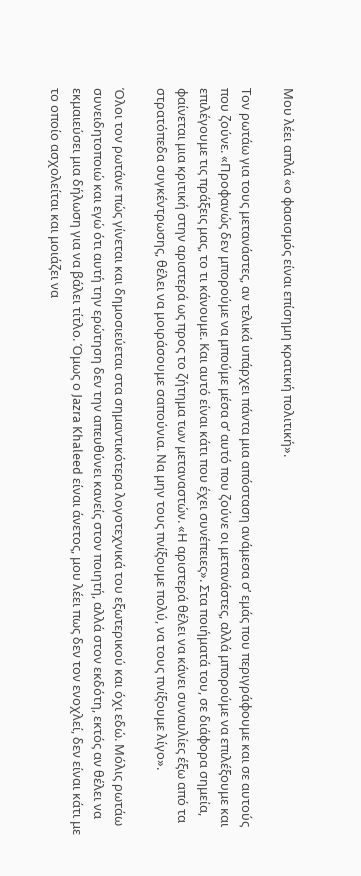Μου λέει απλά «ο φασισμός είναι επίσημη κρατική πολιτική».

Τον ρωτάω για τους μετανάστες, αν τελικά υπάρχει πάντα μια απόσταση ανάμεσα σ’ εμάς που περιγράφουμε και σε αυτούς που ζούνε. «Προφανώς δεν μπορούμε να μπούμε μέσα σ’ αυτό που ζούνε οι μετανάστες, αλλά μπορούμε να επιλέξουμε και επιλέγουμε τις πράξεις μας, το τι κάνουμε. Και αυτό είναι κάτι που έχει συνέπειες». Στα ποιήματά του, σε διάφορα σημεία, φαίνεται μια κριτική στην αριστερά ως προς το ζήτημα των μεταναστών. «Η αριστερά θέλει να κάνει συναυλίες έξω από τα στρατόπεδα συγκέντρωσης, θέλει να μοιράσουμε σαπούνια. Να μην τους πνίξουμε πολύ, να τους πνίξουμε λίγο».

Όλοι τον ρωτάνε πώς γίνεται και δημοσιεύεται στα σημαντικότερα λογοτεχνικά του εξωτερικού και όχι εδώ. Μόλις ρωτάω συνειδητοποιώ και εγώ ότι αυτή την ερώτηση δεν την απευθύνει κανείς στον ποιητή, αλλά στον εκδότη, εκτός αν θέλει να εκμαιεύσει μια δήλωση για να βάλει τίτλο. Όμως ο Jazra Khaleed είναι άνετος, μου λέει πως δεν τον ενοχλεί, δεν είναι κάτι με το οποίο ασχολείται και μοιάζει να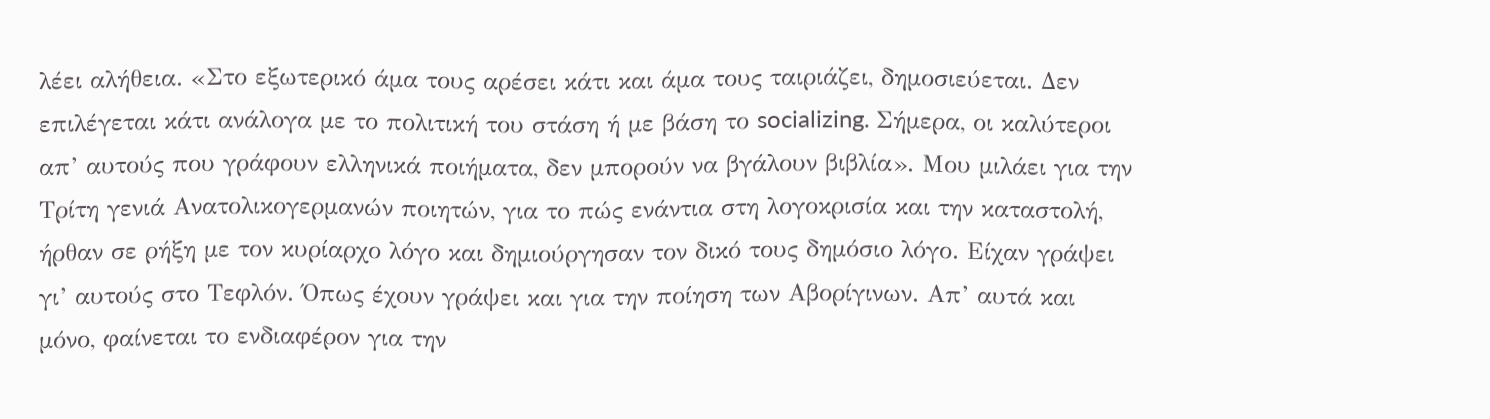λέει αλήθεια. «Στο εξωτερικό άμα τους αρέσει κάτι και άμα τους ταιριάζει, δημοσιεύεται. Δεν επιλέγεται κάτι ανάλογα με το πολιτική του στάση ή με βάση το socializing. Σήμερα, οι καλύτεροι απ’ αυτούς που γράφουν ελληνικά ποιήματα, δεν μπορούν να βγάλουν βιβλία». Μου μιλάει για την Τρίτη γενιά Ανατολικογερμανών ποιητών, για το πώς ενάντια στη λογοκρισία και την καταστολή, ήρθαν σε ρήξη με τον κυρίαρχο λόγο και δημιούργησαν τον δικό τους δημόσιο λόγο. Είχαν γράψει γι’ αυτούς στο Τεφλόν. Όπως έχουν γράψει και για την ποίηση των Αβορίγινων. Απ’ αυτά και μόνο, φαίνεται το ενδιαφέρον για την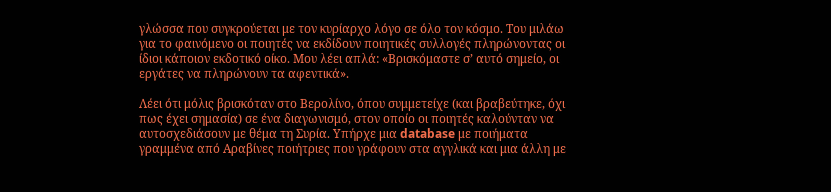γλώσσα που συγκρούεται με τον κυρίαρχο λόγο σε όλο τον κόσμο. Του μιλάω για το φαινόμενο οι ποιητές να εκδίδουν ποιητικές συλλογές πληρώνοντας οι ίδιοι κάποιον εκδοτικό οίκο. Μου λέει απλά: «Βρισκόμαστε σ’ αυτό σημείο, οι εργάτες να πληρώνουν τα αφεντικά».

Λέει ότι μόλις βρισκόταν στο Βερολίνο, όπου συμμετείχε (και βραβεύτηκε, όχι πως έχει σημασία) σε ένα διαγωνισμό, στον οποίο οι ποιητές καλούνταν να αυτοσχεδιάσουν με θέμα τη Συρία. Υπήρχε μια database με ποιήματα γραμμένα από Αραβίνες ποιήτριες που γράφουν στα αγγλικά και μια άλλη με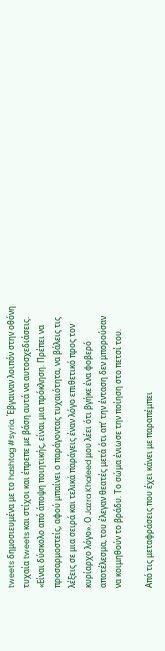tweets δημοσιευμένα με το hashtag #syria. Έβγαιναν λοιπόν στην οθόνη τυχαία tweets και στίχοι και έπρεπε με βάση αυτά να αυτοσχεδιάσεις. «Είναι δύσκολο από άποψη ποιητικής, είναι μια πρόκληση. Πρέπει να προσαρμοστείς, αφού μπαίνει ο παράγοντας τυχαιότητα, να βάλεις τις λέξεις σε μια σειρά και τελικά παράγεις έναν λόγο επιθετικό προς τον κυρίαρχο λόγο». Ο Jazra Khaleed μου λέει ότι βγήκε ένα φοβερό αποτέλεσμα, του έλεγαν θεατές μετά ότι απ’ την ένταση δεν μπορούσαν να κοιμηθούν το βράδυ. Το σώμα ένιωσε την ποίηση στο πετσί του.

Από τις μεταφράσεις που έχει κάνει με παραπέμπει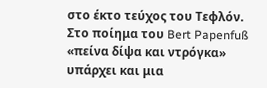στο έκτο τεύχος του Τεφλόν. Στο ποίημα του Bert Papenfuß «πείνα δίψα και ντρόγκα» υπάρχει και μια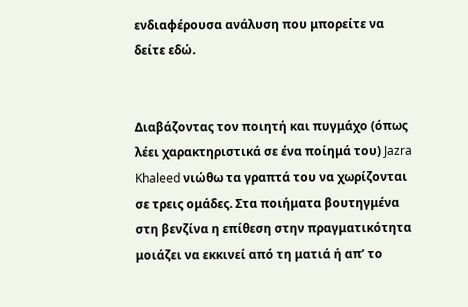ενδιαφέρουσα ανάλυση που μπορείτε να δείτε εδώ.


Διαβάζοντας τον ποιητή και πυγμάχο (όπως λέει χαρακτηριστικά σε ένα ποίημά του) Jazra Khaleed νιώθω τα γραπτά του να χωρίζονται σε τρεις ομάδες. Στα ποιήματα βουτηγμένα στη βενζίνα η επίθεση στην πραγματικότητα μοιάζει να εκκινεί από τη ματιά ή απ’ το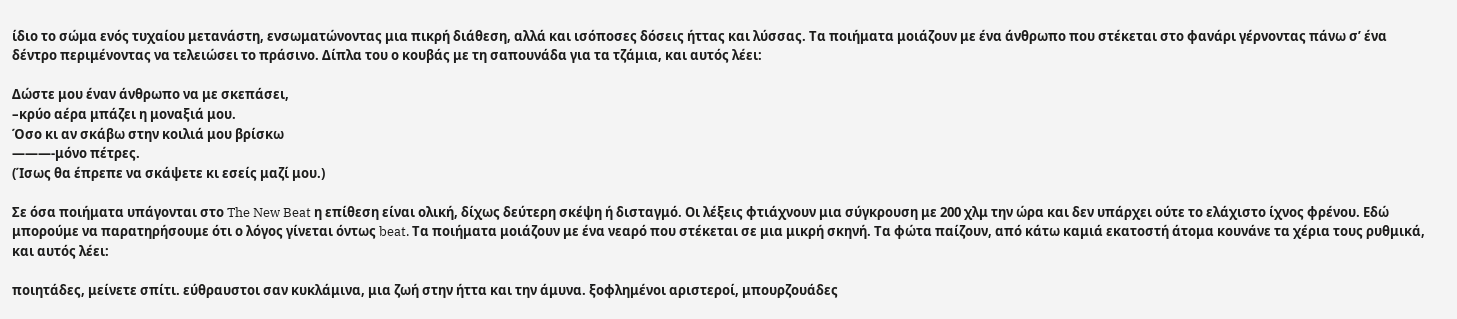ίδιο το σώμα ενός τυχαίου μετανάστη, ενσωματώνοντας μια πικρή διάθεση, αλλά και ισόποσες δόσεις ήττας και λύσσας. Τα ποιήματα μοιάζουν με ένα άνθρωπο που στέκεται στο φανάρι γέρνοντας πάνω σ’ ένα δέντρο περιμένοντας να τελειώσει το πράσινο. Δίπλα του ο κουβάς με τη σαπουνάδα για τα τζάμια, και αυτός λέει:

Δώστε μου έναν άνθρωπο να με σκεπάσει,
–κρύο αέρα μπάζει η μοναξιά μου.
Όσο κι αν σκάβω στην κοιλιά μου βρίσκω
———-μόνο πέτρες.
(Ίσως θα έπρεπε να σκάψετε κι εσείς μαζί μου.)

Σε όσα ποιήματα υπάγονται στο The New Beat η επίθεση είναι ολική, δίχως δεύτερη σκέψη ή δισταγμό. Οι λέξεις φτιάχνουν μια σύγκρουση με 200 χλμ την ώρα και δεν υπάρχει ούτε το ελάχιστο ίχνος φρένου. Εδώ μπορούμε να παρατηρήσουμε ότι ο λόγος γίνεται όντως beat. Τα ποιήματα μοιάζουν με ένα νεαρό που στέκεται σε μια μικρή σκηνή. Τα φώτα παίζουν, από κάτω καμιά εκατοστή άτομα κουνάνε τα χέρια τους ρυθμικά, και αυτός λέει:

ποιητάδες, μείνετε σπίτι. εύθραυστοι σαν κυκλάμινα, μια ζωή στην ήττα και την άμυνα. ξοφλημένοι αριστεροί, μπουρζουάδες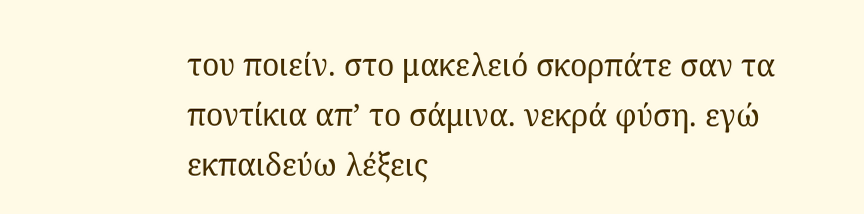του ποιείν. στο μακελειό σκορπάτε σαν τα ποντίκια απ’ το σάμινα. νεκρά φύση. εγώ εκπαιδεύω λέξεις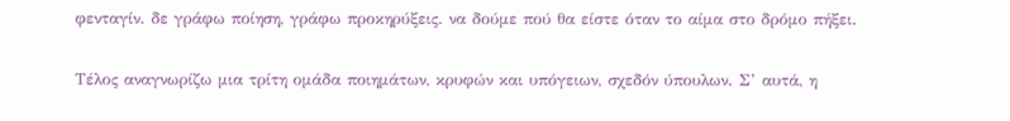φενταγίν. δε γράφω ποίηση, γράφω προκηρύξεις. να δούμε πού θα είστε όταν το αίμα στο δρόμο πήξει.

Τέλος αναγνωρίζω μια τρίτη ομάδα ποιημάτων, κρυφών και υπόγειων, σχεδόν ύπουλων. Σ’ αυτά, η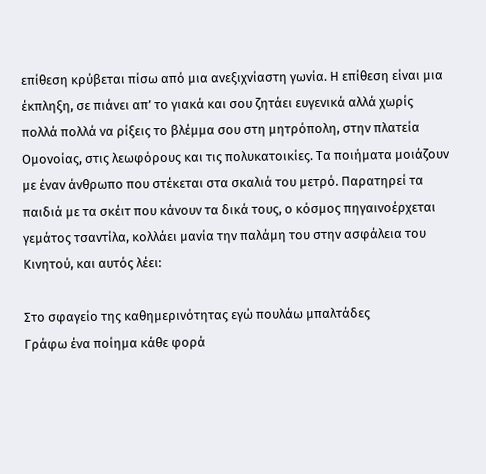επίθεση κρύβεται πίσω από μια ανεξιχνίαστη γωνία. Η επίθεση είναι μια έκπληξη, σε πιάνει απ’ το γιακά και σου ζητάει ευγενικά αλλά χωρίς πολλά πολλά να ρίξεις το βλέμμα σου στη μητρόπολη, στην πλατεία Ομονοίας, στις λεωφόρους και τις πολυκατοικίες. Τα ποιήματα μοιάζουν με έναν άνθρωπο που στέκεται στα σκαλιά του μετρό. Παρατηρεί τα παιδιά με τα σκέιτ που κάνουν τα δικά τους, ο κόσμος πηγαινοέρχεται γεμάτος τσαντίλα, κολλάει μανία την παλάμη του στην ασφάλεια του Κινητού, και αυτός λέει:

Στο σφαγείο της καθημερινότητας εγώ πουλάω μπαλτάδες
Γράφω ένα ποίημα κάθε φορά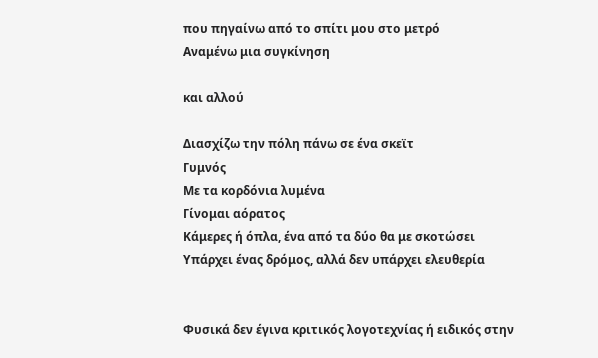που πηγαίνω από το σπίτι μου στο μετρό
Αναμένω μια συγκίνηση

και αλλού

Διασχίζω την πόλη πάνω σε ένα σκεϊτ
Γυμνός
Με τα κορδόνια λυμένα
Γίνομαι αόρατος
Κάμερες ή όπλα, ένα από τα δύο θα με σκοτώσει
Υπάρχει ένας δρόμος, αλλά δεν υπάρχει ελευθερία


Φυσικά δεν έγινα κριτικός λογοτεχνίας ή ειδικός στην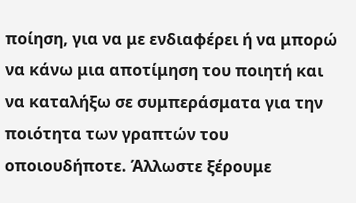ποίηση, για να με ενδιαφέρει ή να μπορώ να κάνω μια αποτίμηση του ποιητή και να καταλήξω σε συμπεράσματα για την ποιότητα των γραπτών του οποιουδήποτε. Άλλωστε ξέρουμε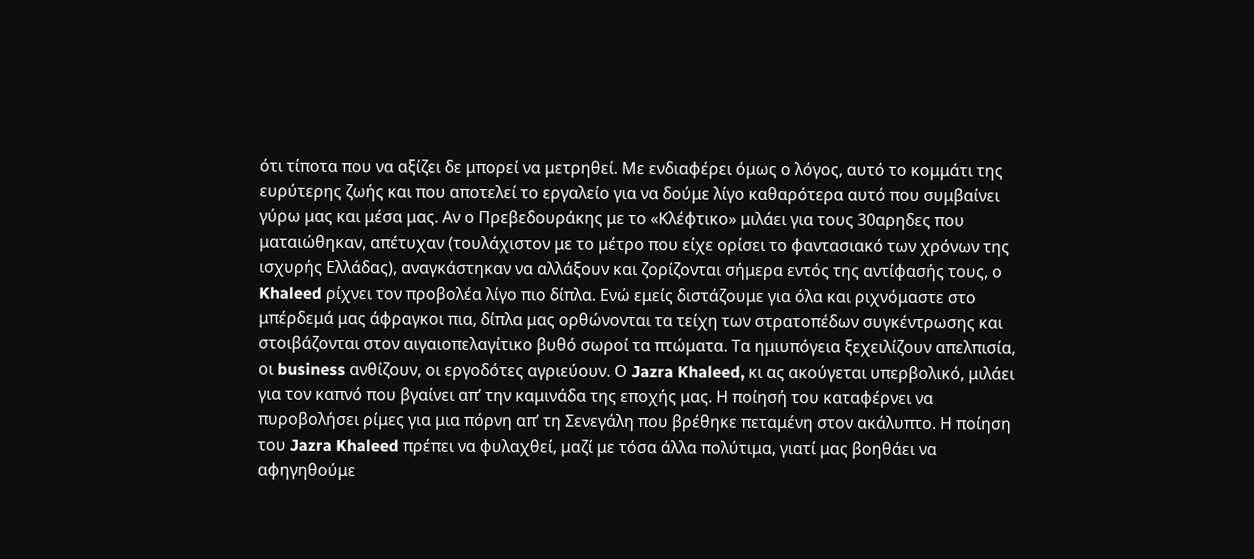ότι τίποτα που να αξίζει δε μπορεί να μετρηθεί. Με ενδιαφέρει όμως ο λόγος, αυτό το κομμάτι της ευρύτερης ζωής και που αποτελεί το εργαλείο για να δούμε λίγο καθαρότερα αυτό που συμβαίνει γύρω μας και μέσα μας. Αν ο Πρεβεδουράκης με το «Κλέφτικο» μιλάει για τους 30αρηδες που ματαιώθηκαν, απέτυχαν (τουλάχιστον με το μέτρο που είχε ορίσει το φαντασιακό των χρόνων της ισχυρής Ελλάδας), αναγκάστηκαν να αλλάξουν και ζορίζονται σήμερα εντός της αντίφασής τους, ο Khaleed ρίχνει τον προβολέα λίγο πιο δίπλα. Ενώ εμείς διστάζουμε για όλα και ριχνόμαστε στο μπέρδεμά μας άφραγκοι πια, δίπλα μας ορθώνονται τα τείχη των στρατοπέδων συγκέντρωσης και στοιβάζονται στον αιγαιοπελαγίτικο βυθό σωροί τα πτώματα. Τα ημιυπόγεια ξεχειλίζουν απελπισία, οι business ανθίζουν, οι εργοδότες αγριεύουν. Ο Jazra Khaleed, κι ας ακούγεται υπερβολικό, μιλάει για τον καπνό που βγαίνει απ’ την καμινάδα της εποχής μας. Η ποίησή του καταφέρνει να πυροβολήσει ρίμες για μια πόρνη απ’ τη Σενεγάλη που βρέθηκε πεταμένη στον ακάλυπτο. Η ποίηση του Jazra Khaleed πρέπει να φυλαχθεί, μαζί με τόσα άλλα πολύτιμα, γιατί μας βοηθάει να αφηγηθούμε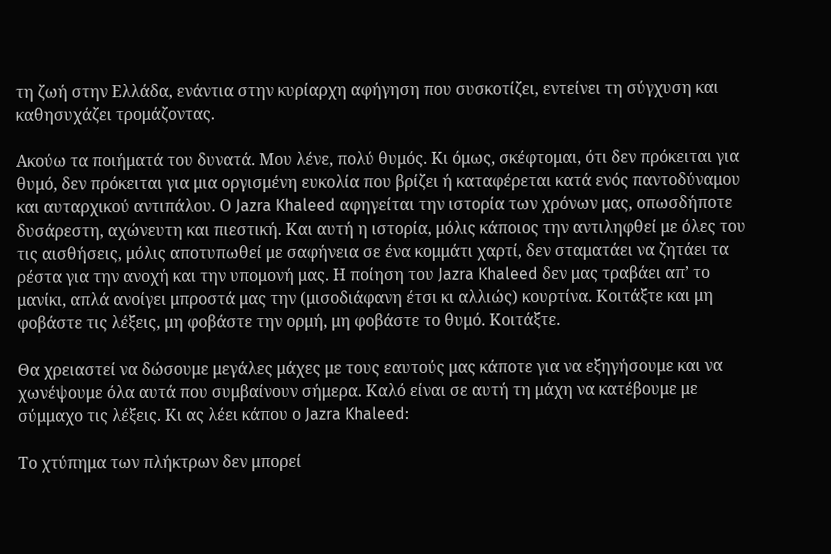τη ζωή στην Ελλάδα, ενάντια στην κυρίαρχη αφήγηση που συσκοτίζει, εντείνει τη σύγχυση και καθησυχάζει τρομάζοντας.

Ακούω τα ποιήματά του δυνατά. Μου λένε, πολύ θυμός. Κι όμως, σκέφτομαι, ότι δεν πρόκειται για θυμό, δεν πρόκειται για μια οργισμένη ευκολία που βρίζει ή καταφέρεται κατά ενός παντοδύναμου και αυταρχικού αντιπάλου. Ο Jazra Khaleed αφηγείται την ιστορία των χρόνων μας, οπωσδήποτε δυσάρεστη, αχώνευτη και πιεστική. Και αυτή η ιστορία, μόλις κάποιος την αντιληφθεί με όλες του τις αισθήσεις, μόλις αποτυπωθεί με σαφήνεια σε ένα κομμάτι χαρτί, δεν σταματάει να ζητάει τα ρέστα για την ανοχή και την υπομονή μας. Η ποίηση του Jazra Khaleed δεν μας τραβάει απ’ το μανίκι, απλά ανοίγει μπροστά μας την (μισοδιάφανη έτσι κι αλλιώς) κουρτίνα. Κοιτάξτε και μη φοβάστε τις λέξεις, μη φοβάστε την ορμή, μη φοβάστε το θυμό. Κοιτάξτε.

Θα χρειαστεί να δώσουμε μεγάλες μάχες με τους εαυτούς μας κάποτε για να εξηγήσουμε και να χωνέψουμε όλα αυτά που συμβαίνουν σήμερα. Καλό είναι σε αυτή τη μάχη να κατέβουμε με σύμμαχο τις λέξεις. Κι ας λέει κάπου ο Jazra Khaleed:

Το χτύπημα των πλήκτρων δεν μπορεί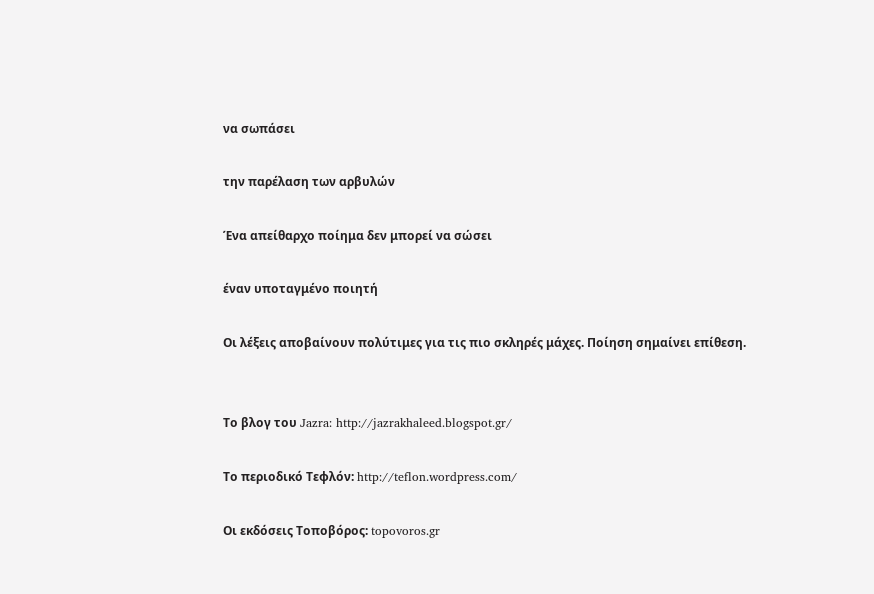να σωπάσει

την παρέλαση των αρβυλών

Ένα απείθαρχο ποίημα δεν μπορεί να σώσει

έναν υποταγμένο ποιητή

Οι λέξεις αποβαίνουν πολύτιμες για τις πιο σκληρές μάχες. Ποίηση σημαίνει επίθεση.


Το βλογ του Jazra: http://jazrakhaleed.blogspot.gr/

Το περιοδικό Τεφλόν: http://teflon.wordpress.com/

Οι εκδόσεις Τοποβόρος: topovoros.gr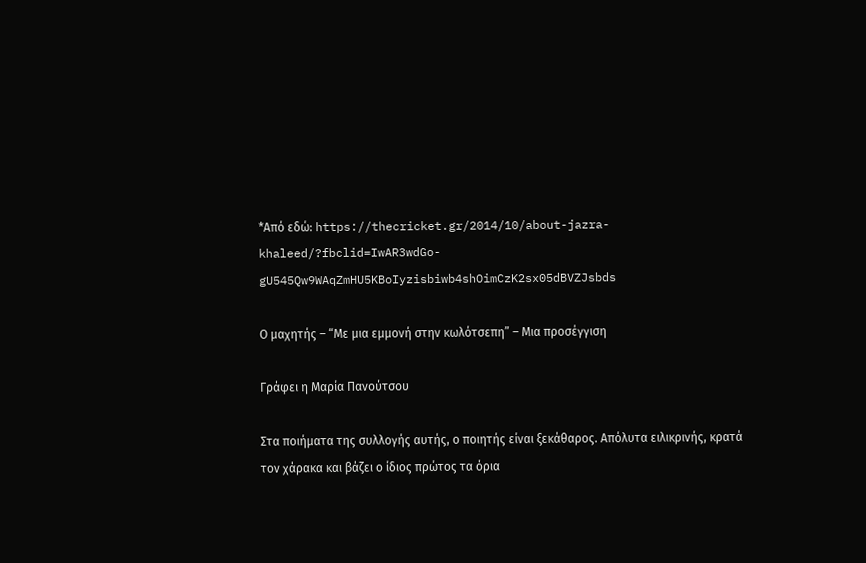*Από εδώ: https://thecricket.gr/2014/10/about-jazra-khaleed/?fbclid=IwAR3wdGo-gU545Qw9WAqZmHU5KBoIyzisbiwb4shOimCzK2sx05dBVZJsbds

Ο μαχητής – “Με μια εμμονή στην κωλότσεπη” – Μια προσέγγιση

Γράφει η Μαρία Πανούτσου

Στα ποιήματα της συλλογής αυτής, ο ποιητής είναι ξεκάθαρος. Απόλυτα ειλικρινής, κρατά τον χάρακα και βάζει ο ίδιος πρώτος τα όρια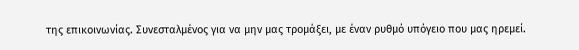της επικοινωνίας. Συνεσταλμένος για να μην μας τρομάξει, με έναν ρυθμό υπόγειο που μας ηρεμεί.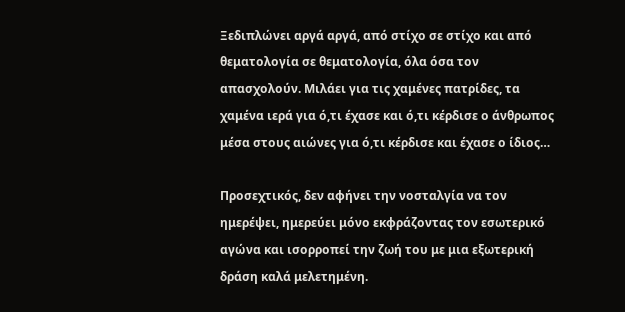Ξεδιπλώνει αργά αργά, από στίχο σε στίχο και από θεματολογία σε θεματολογία, όλα όσα τον απασχολούν. Μιλάει για τις χαμένες πατρίδες, τα χαμένα ιερά για ό,τι έχασε και ό,τι κέρδισε ο άνθρωπος μέσα στους αιώνες για ό,τι κέρδισε και έχασε ο ίδιος…

Προσεχτικός, δεν αφήνει την νοσταλγία να τον ημερέψει, ημερεύει μόνο εκφράζοντας τον εσωτερικό αγώνα και ισορροπεί την ζωή του με μια εξωτερική δράση καλά μελετημένη.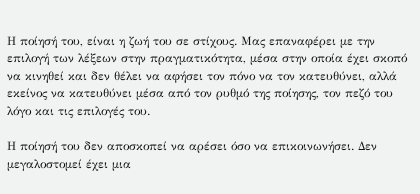Η ποίησή του, είναι η ζωή του σε στίχους. Μας επαναφέρει με την επιλογή των λέξεων στην πραγματικότητα, μέσα στην οποία έχει σκοπό να κινηθεί και δεν θέλει να αφήσει τον πόνο να τον κατευθύνει, αλλά εκείνος να κατευθύνει μέσα από τον ρυθμό της ποίησης, τον πεζό του λόγο και τις επιλογές του.

Η ποίησή του δεν αποσκοπεί να αρέσει όσο να επικοινωνήσει. Δεν μεγαλοστομεί έχει μια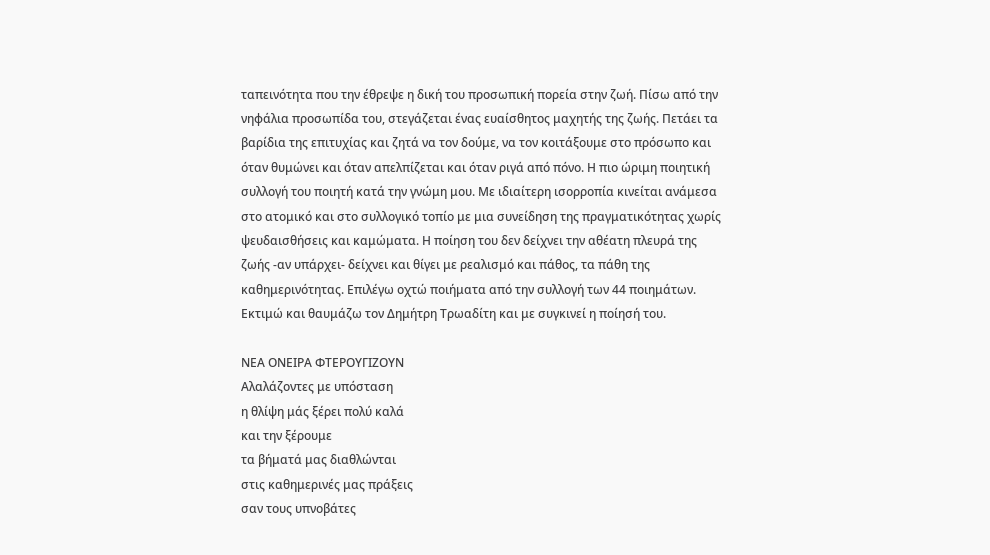ταπεινότητα που την έθρεψε η δική του προσωπική πορεία στην ζωή. Πίσω από την νηφάλια προσωπίδα του, στεγάζεται ένας ευαίσθητος μαχητής της ζωής. Πετάει τα βαρίδια της επιτυχίας και ζητά να τον δούμε, να τον κοιτάξουμε στο πρόσωπο και όταν θυμώνει και όταν απελπίζεται και όταν ριγά από πόνο. Η πιο ώριμη ποιητική συλλογή του ποιητή κατά την γνώμη μου. Με ιδιαίτερη ισορροπία κινείται ανάμεσα στο ατομικό και στο συλλογικό τοπίο με μια συνείδηση της πραγματικότητας χωρίς ψευδαισθήσεις και καμώματα. Η ποίηση του δεν δείχνει την αθέατη πλευρά της ζωής -αν υπάρχει- δείχνει και θίγει με ρεαλισμό και πάθος, τα πάθη της καθημερινότητας. Επιλέγω οχτώ ποιήματα από την συλλογή των 44 ποιημάτων. Εκτιμώ και θαυμάζω τον Δημήτρη Τρωαδίτη και με συγκινεί η ποίησή του.

ΝΕΑ ΟΝΕΙΡΑ ΦΤΕΡΟΥΓΙΖΟΥΝ
Αλαλάζοντες με υπόσταση
η θλίψη μάς ξέρει πολύ καλά
και την ξέρουμε
τα βήματά μας διαθλώνται
στις καθημερινές μας πράξεις
σαν τους υπνοβάτες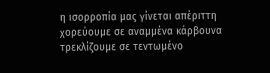η ισορροπία μας γίνεται απέριττη
χορεύουμε σε αναμμένα κάρβουνα
τρεκλίζουμε σε τεντωμένο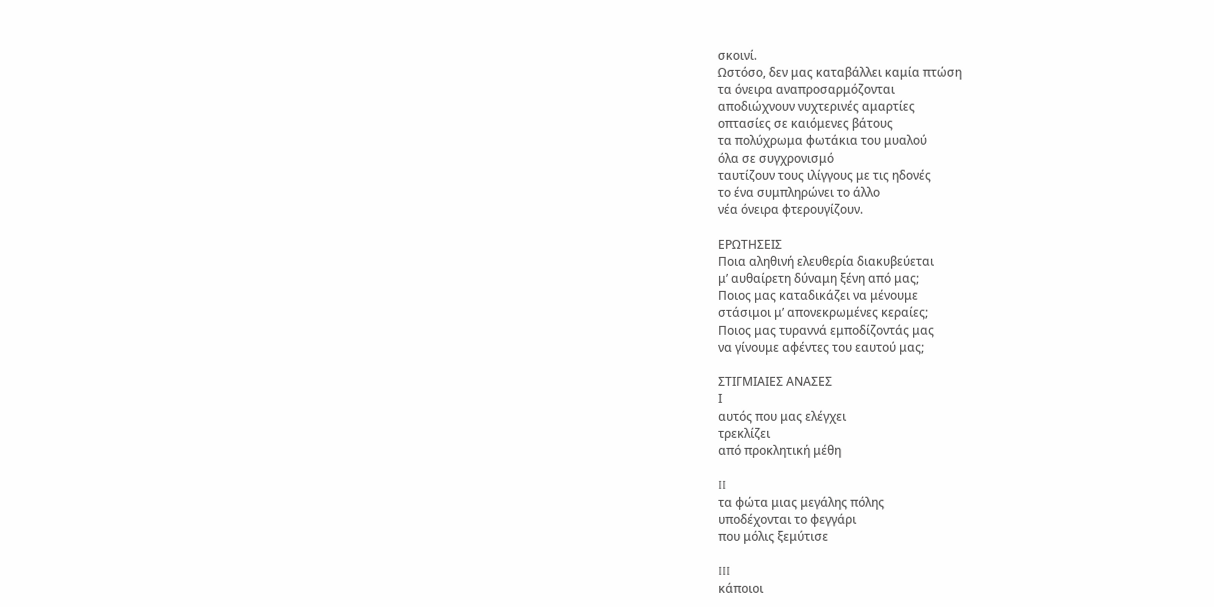σκοινί.
Ωστόσο, δεν μας καταβάλλει καμία πτώση
τα όνειρα αναπροσαρμόζονται
αποδιώχνουν νυχτερινές αμαρτίες
οπτασίες σε καιόμενες βάτους
τα πολύχρωμα φωτάκια του μυαλού
όλα σε συγχρονισμό
ταυτίζουν τους ιλίγγους με τις ηδονές
το ένα συμπληρώνει το άλλο
νέα όνειρα φτερουγίζουν.

ΕΡΩΤΗΣΕΙΣ
Ποια αληθινή ελευθερία διακυβεύεται
μ’ αυθαίρετη δύναμη ξένη από μας;
Ποιος μας καταδικάζει να μένουμε
στάσιμοι μ’ απονεκρωμένες κεραίες;
Ποιος μας τυραννά εμποδίζοντάς μας
να γίνουμε αφέντες του εαυτού μας;

ΣΤΙΓΜΙΑΙΕΣ ΑΝΑΣΕΣ
Ι
αυτός που μας ελέγχει
τρεκλίζει
από προκλητική μέθη

II
τα φώτα μιας μεγάλης πόλης
υποδέχονται το φεγγάρι
που μόλις ξεμύτισε

III
κάποιοι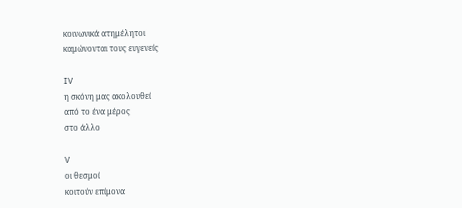κοινωνικά ατημέλητοι
καμώνονται τους ευγενείς

IV
η σκόνη μας ακολουθεί
από το ένα μέρος
στο άλλο

V
οι θεσμοί
κοιτούν επίμονα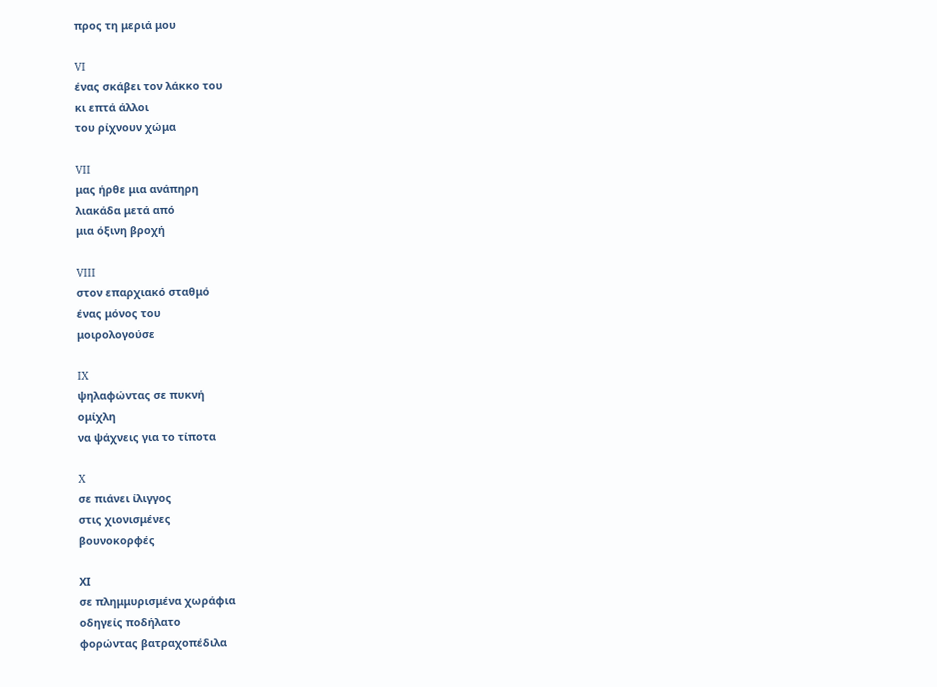προς τη μεριά μου

VI
ένας σκάβει τον λάκκο του
κι επτά άλλοι
του ρίχνουν χώμα

VII
μας ήρθε μια ανάπηρη
λιακάδα μετά από
μια όξινη βροχή

VIII
στον επαρχιακό σταθμό
ένας μόνος του
μοιρολογούσε

IX
ψηλαφώντας σε πυκνή
ομίχλη
να ψάχνεις για το τίποτα

X
σε πιάνει ίλιγγος
στις χιονισμένες
βουνοκορφές

ΧΙ
σε πλημμυρισμένα χωράφια
οδηγείς ποδήλατο
φορώντας βατραχοπέδιλα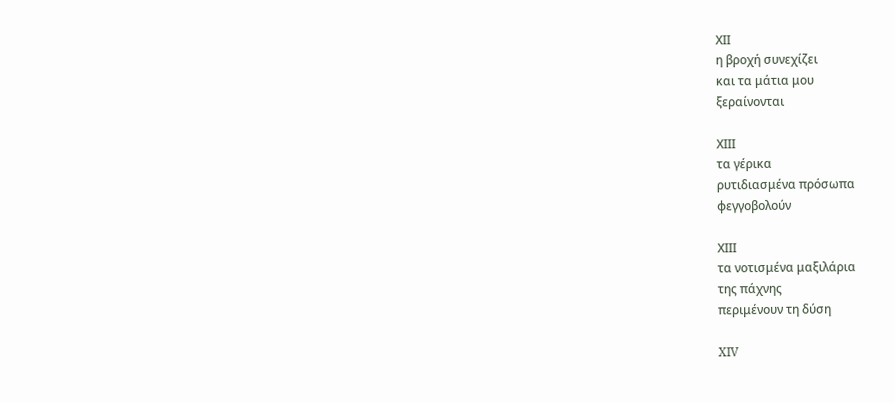ΧΙΙ
η βροχή συνεχίζει
και τα μάτια μου
ξεραίνονται

ΧΙΙΙ
τα γέρικα
ρυτιδιασμένα πρόσωπα
φεγγοβολούν

ΧΙΙΙ
τα νοτισμένα μαξιλάρια
της πάχνης
περιμένουν τη δύση

XIV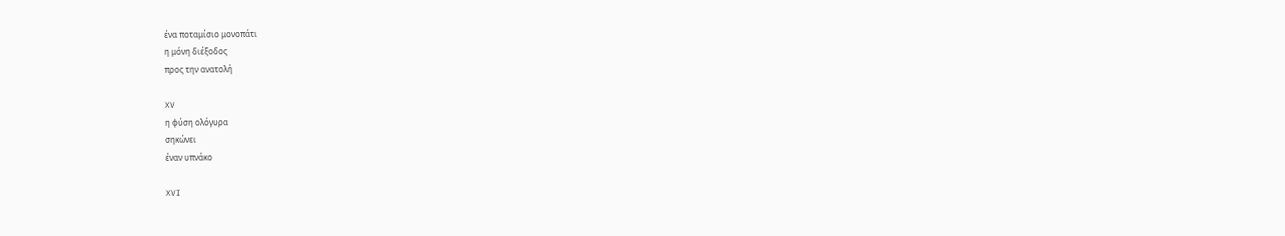ένα ποταμίσιο μονοπάτι
η μόνη διέξοδος
προς την ανατολή

XV
η φύση ολόγυρα
σηκώνει
έναν υπνάκο

XVI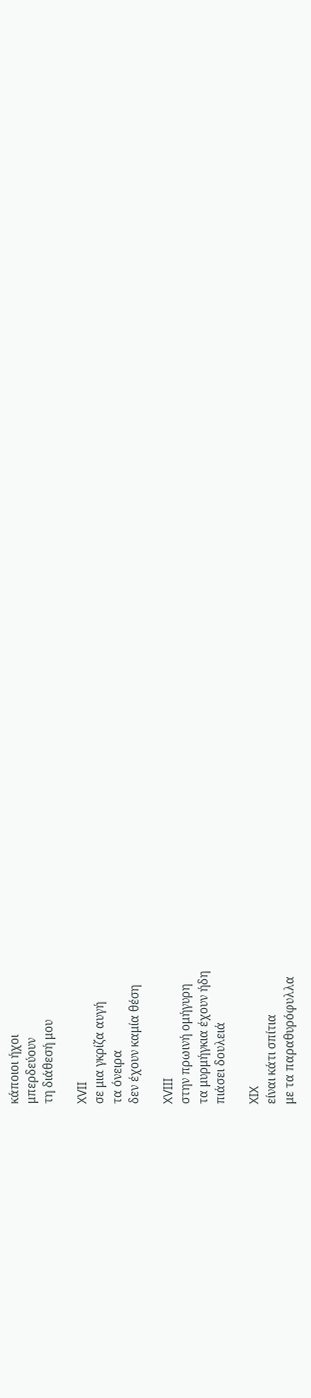κάποιοι ήχοι
μπερδεύουν
τη διάθεσή μου

XVII
σε μια γκρίζα αυγή
τα όνειρα
δεν έχουν καμία θέση

XVIII
στην πρωινή ομήγυρη
τα μυρμήγκια έχουν ήδη
πιάσει δουλειά

XIX
είναι κάτι σπίτια
με τα παραθυρόφυλλα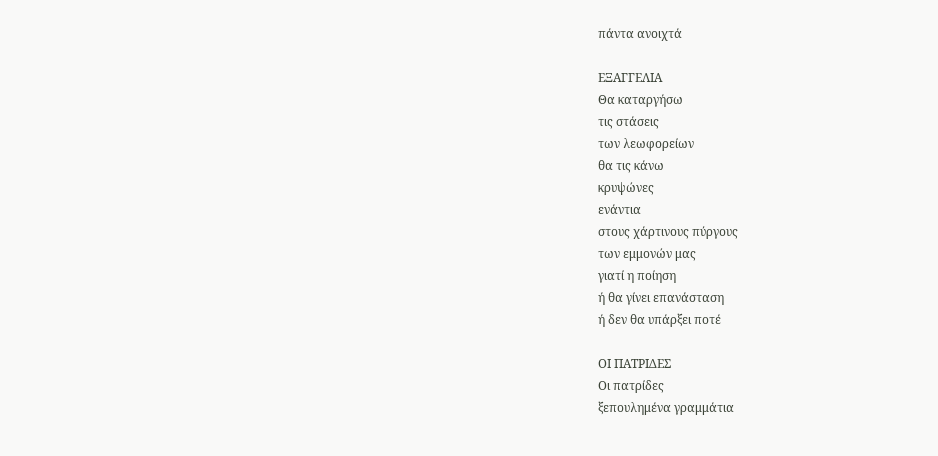πάντα ανοιχτά

ΕΞΑΓΓΕΛΙΑ
Θα καταργήσω
τις στάσεις
των λεωφορείων
θα τις κάνω
κρυψώνες
ενάντια
στους χάρτινους πύργους
των εμμονών μας
γιατί η ποίηση
ή θα γίνει επανάσταση
ή δεν θα υπάρξει ποτέ

ΟΙ ΠΑΤΡΙΔΕΣ
Οι πατρίδες
ξεπουλημένα γραμμάτια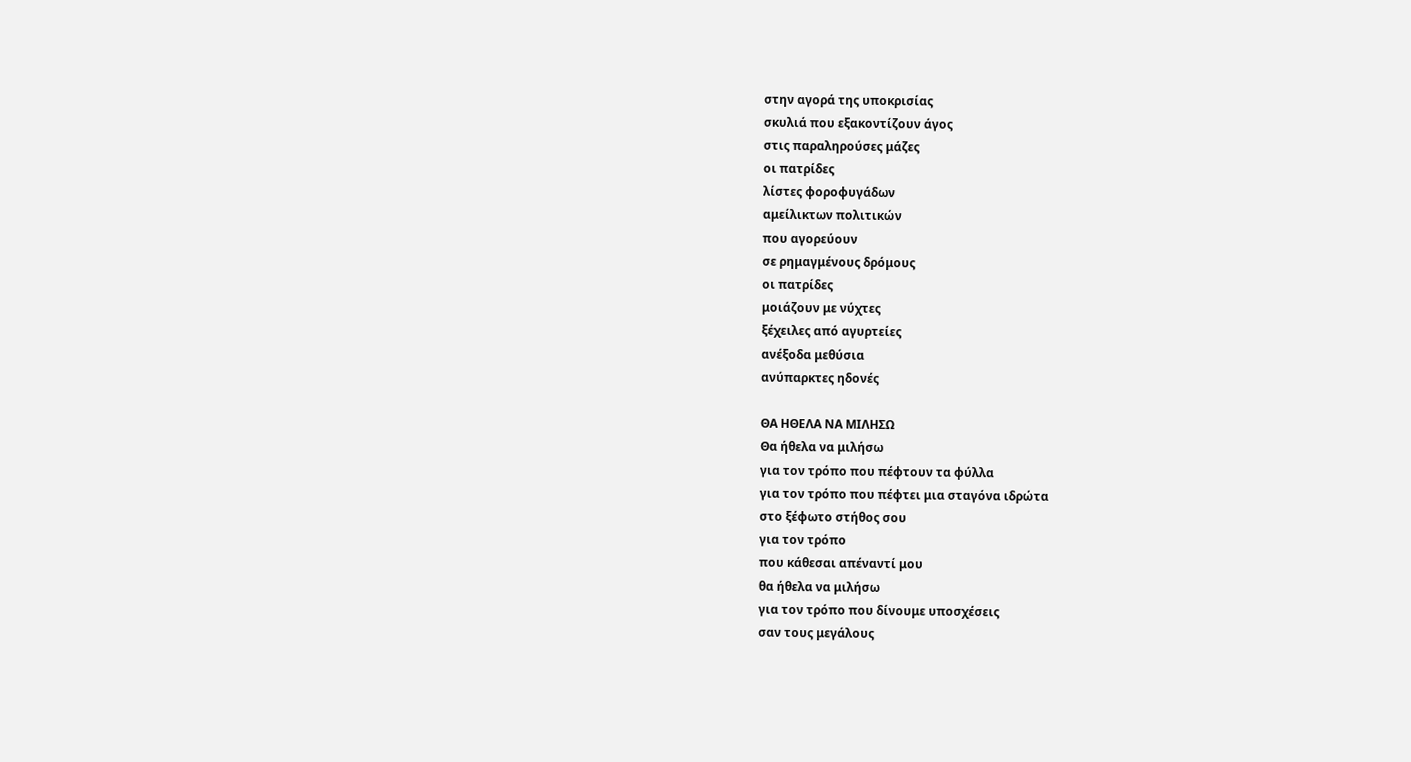στην αγορά της υποκρισίας
σκυλιά που εξακοντίζουν άγος
στις παραληρούσες μάζες
οι πατρίδες
λίστες φοροφυγάδων
αμείλικτων πολιτικών
που αγορεύουν
σε ρημαγμένους δρόμους
οι πατρίδες
μοιάζουν με νύχτες
ξέχειλες από αγυρτείες
ανέξοδα μεθύσια
ανύπαρκτες ηδονές

ΘΑ ΗΘΕΛΑ ΝΑ ΜΙΛΗΣΩ
Θα ήθελα να μιλήσω
για τον τρόπο που πέφτουν τα φύλλα
για τον τρόπο που πέφτει μια σταγόνα ιδρώτα
στο ξέφωτο στήθος σου
για τον τρόπο
που κάθεσαι απέναντί μου
θα ήθελα να μιλήσω
για τον τρόπο που δίνουμε υποσχέσεις
σαν τους μεγάλους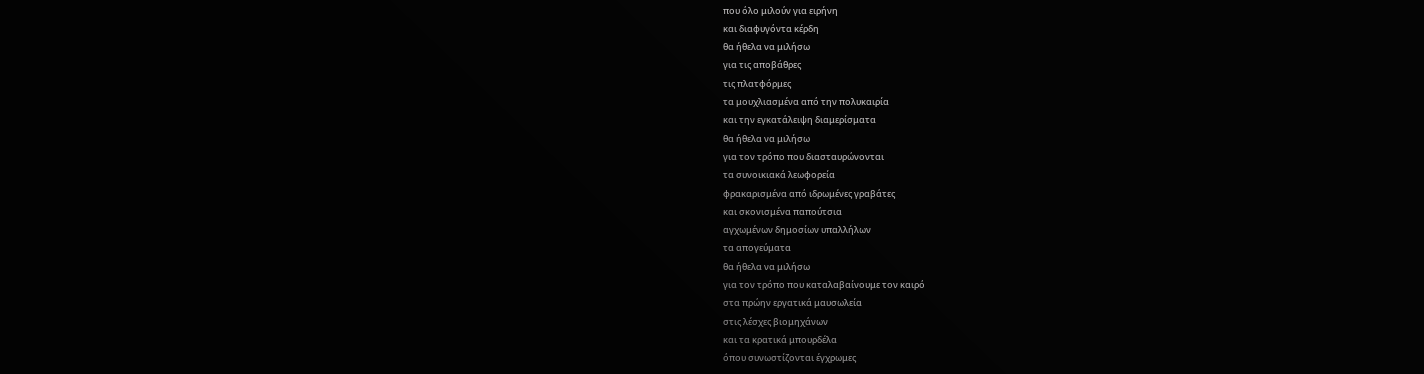που όλο μιλούν για ειρήνη
και διαφυγόντα κέρδη
θα ήθελα να μιλήσω
για τις αποβάθρες
τις πλατφόρμες
τα μουχλιασμένα από την πολυκαιρία
και την εγκατάλειψη διαμερίσματα
θα ήθελα να μιλήσω
για τον τρόπο που διασταυρώνονται
τα συνοικιακά λεωφορεία
φρακαρισμένα από ιδρωμένες γραβάτες
και σκονισμένα παπούτσια
αγχωμένων δημοσίων υπαλλήλων
τα απογεύματα
θα ήθελα να μιλήσω
για τον τρόπο που καταλαβαίνουμε τον καιρό
στα πρώην εργατικά μαυσωλεία
στις λέσχες βιομηχάνων
και τα κρατικά μπουρδέλα
όπου συνωστίζονται έγχρωμες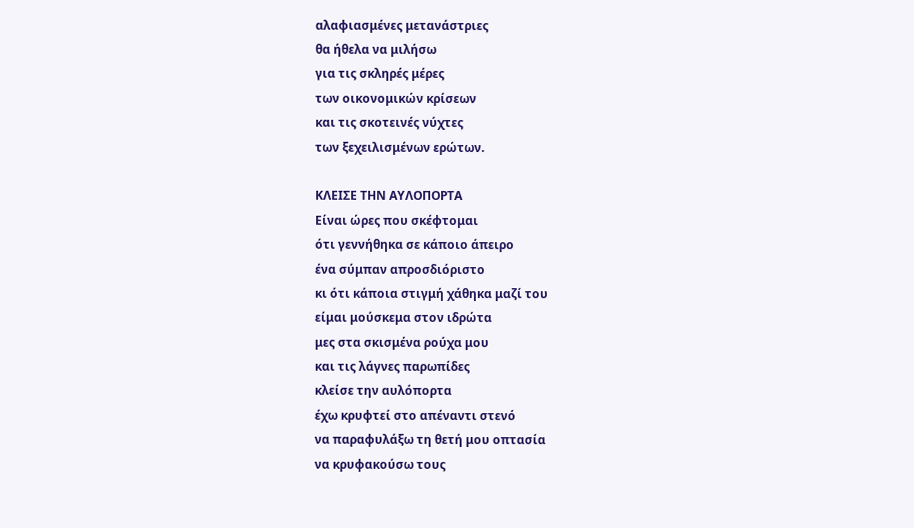αλαφιασμένες μετανάστριες
θα ήθελα να μιλήσω
για τις σκληρές μέρες
των οικονομικών κρίσεων
και τις σκοτεινές νύχτες
των ξεχειλισμένων ερώτων.

ΚΛΕΙΣΕ ΤΗΝ ΑΥΛΟΠΟΡΤΑ
Είναι ώρες που σκέφτομαι
ότι γεννήθηκα σε κάποιο άπειρο
ένα σύμπαν απροσδιόριστο
κι ότι κάποια στιγμή χάθηκα μαζί του
είμαι μούσκεμα στον ιδρώτα
μες στα σκισμένα ρούχα μου
και τις λάγνες παρωπίδες
κλείσε την αυλόπορτα
έχω κρυφτεί στο απέναντι στενό
να παραφυλάξω τη θετή μου οπτασία
να κρυφακούσω τους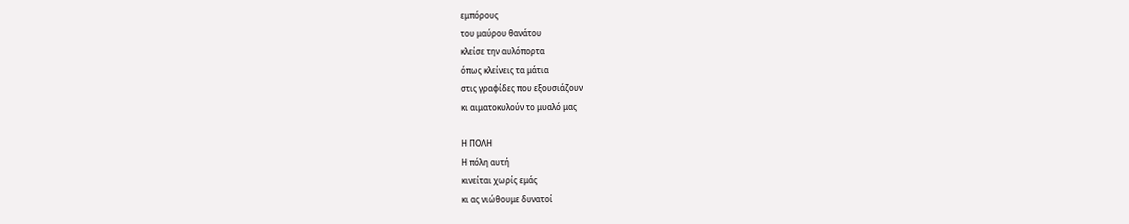εμπόρους
του μαύρου θανάτου
κλείσε την αυλόπορτα
όπως κλείνεις τα μάτια
στις γραφίδες που εξουσιάζουν
κι αιματοκυλούν το μυαλό μας

Η ΠΟΛΗ
Η πόλη αυτή
κινείται χωρίς εμάς
κι ας νιώθουμε δυνατοί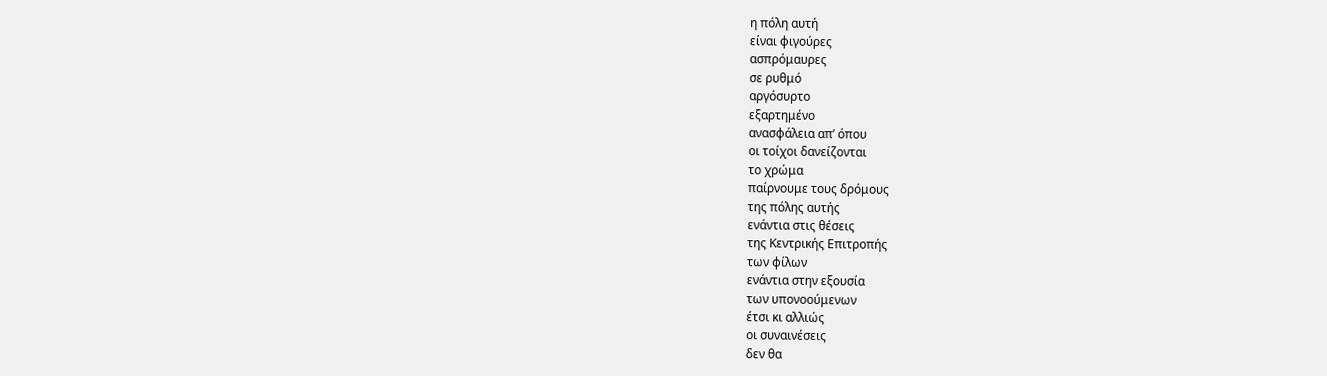η πόλη αυτή
είναι φιγούρες
ασπρόμαυρες
σε ρυθμό
αργόσυρτο
εξαρτημένο
ανασφάλεια απ’ όπου
οι τοίχοι δανείζονται
το χρώμα
παίρνουμε τους δρόμους
της πόλης αυτής
ενάντια στις θέσεις
της Κεντρικής Επιτροπής
των φίλων
ενάντια στην εξουσία
των υπονοούμενων
έτσι κι αλλιώς
οι συναινέσεις
δεν θα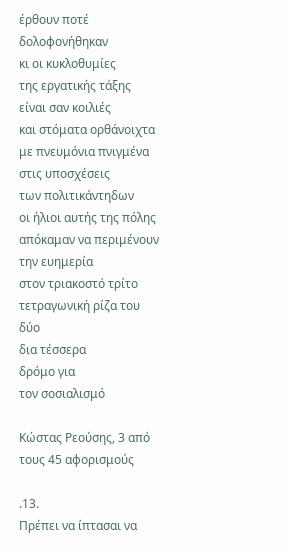έρθουν ποτέ
δολοφονήθηκαν
κι οι κυκλοθυμίες
της εργατικής τάξης
είναι σαν κοιλιές
και στόματα ορθάνοιχτα
με πνευμόνια πνιγμένα
στις υποσχέσεις
των πολιτικάντηδων
οι ήλιοι αυτής της πόλης
απόκαμαν να περιμένουν
την ευημερία
στον τριακοστό τρίτο
τετραγωνική ρίζα του δύο
δια τέσσερα
δρόμο για
τον σοσιαλισμό

Κώστας Ρεούσης, 3 από τους 45 αφορισμούς

.13.
Πρέπει να ίπτασαι να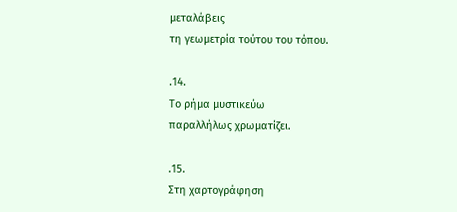μεταλάβεις
τη γεωμετρία τούτου του τόπου.

.14.
Το ρήμα μυστικεύω
παραλλήλως χρωματίζει.

.15.
Στη χαρτογράφηση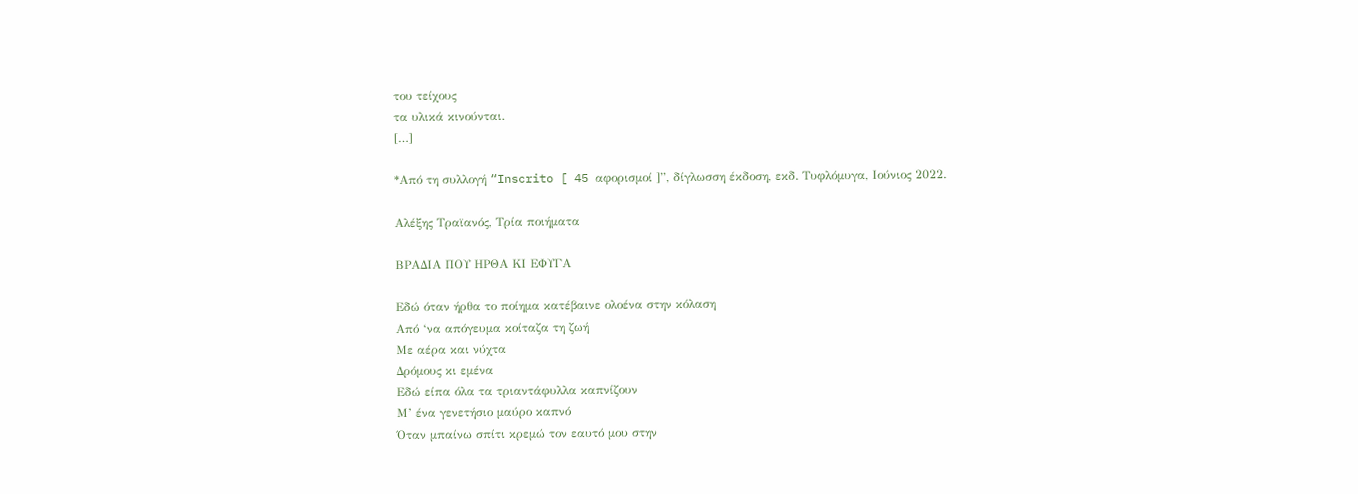του τείχους
τα υλικά κινούνται.
[…]

*Από τη συλλογή “Inscrito [ 45 αφορισμοί ]”, δίγλωσση έκδοση, εκδ. Τυφλόμυγα, Ιούνιος 2022.

Αλέξης Τραϊανός, Τρία ποιήματα

ΒΡΑΔΙΑ ΠΟΥ ΗΡΘΑ ΚΙ ΕΦΥΓΑ

Εδώ όταν ήρθα το ποίημα κατέβαινε ολοένα στην κόλαση
Από ‘να απόγευμα κοίταζα τη ζωή
Με αέρα και νύχτα
Δρόμους κι εμένα
Εδώ είπα όλα τα τριαντάφυλλα καπνίζουν
Μ’ ένα γενετήσιο μαύρο καπνό
Όταν μπαίνω σπίτι κρεμώ τον εαυτό μου στην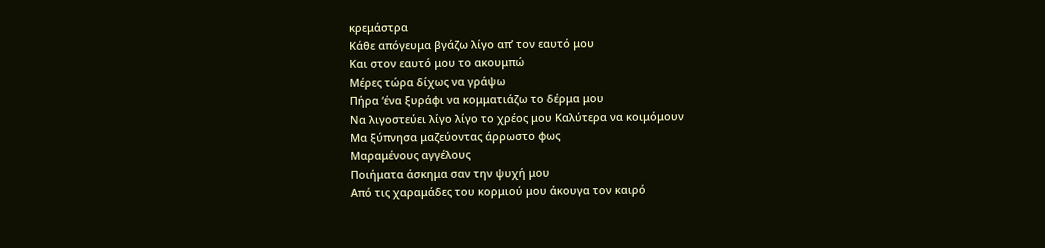κρεμάστρα
Κάθε απόγευμα βγάζω λίγο απ’ τον εαυτό μου
Και στον εαυτό μου το ακουμπώ
Μέρες τώρα δίχως να γράψω
Πήρα ‘ένα ξυράφι να κομματιάζω το δέρμα μου
Να λιγοστεύει λίγο λίγο το χρέος μου Καλύτερα να κοιμόμουν
Μα ξύπνησα μαζεύοντας άρρωστο φως
Μαραμένους αγγέλους
Ποιήματα άσκημα σαν την ψυχή μου
Από τις χαραμάδες του κορμιού μου άκουγα τον καιρό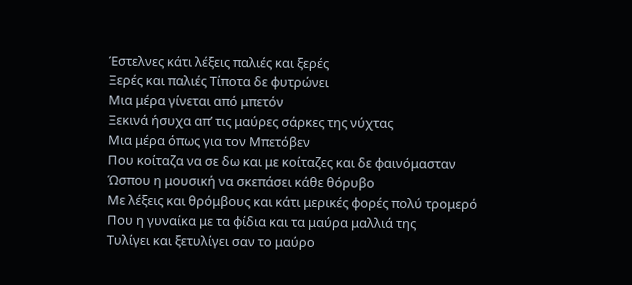Έστελνες κάτι λέξεις παλιές και ξερές
Ξερές και παλιές Τίποτα δε φυτρώνει
Μια μέρα γίνεται από μπετόν
Ξεκινά ήσυχα απ’ τις μαύρες σάρκες της νύχτας
Μια μέρα όπως για τον Μπετόβεν
Που κοίταζα να σε δω και με κοίταζες και δε φαινόμασταν
Ώσπου η μουσική να σκεπάσει κάθε θόρυβο
Με λέξεις και θρόμβους και κάτι μερικές φορές πολύ τρομερό
Που η γυναίκα με τα φίδια και τα μαύρα μαλλιά της
Τυλίγει και ξετυλίγει σαν το μαύρο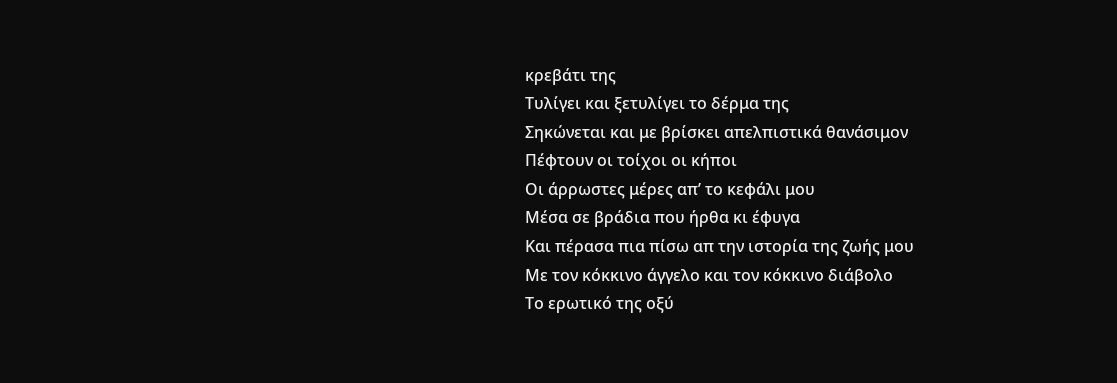κρεβάτι της
Τυλίγει και ξετυλίγει το δέρμα της
Σηκώνεται και με βρίσκει απελπιστικά θανάσιμον
Πέφτουν οι τοίχοι οι κήποι
Οι άρρωστες μέρες απ’ το κεφάλι μου
Μέσα σε βράδια που ήρθα κι έφυγα
Και πέρασα πια πίσω απ την ιστορία της ζωής μου
Με τον κόκκινο άγγελο και τον κόκκινο διάβολο
Το ερωτικό της οξύ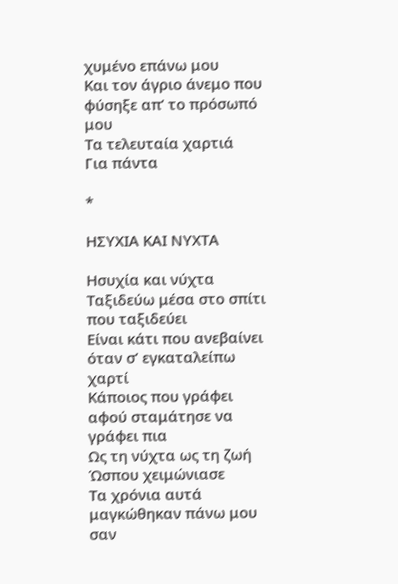χυμένο επάνω μου
Και τον άγριο άνεμο που φύσηξε απ’ το πρόσωπό μου
Τα τελευταία χαρτιά
Για πάντα

*

ΗΣΥΧΙΑ ΚΑΙ ΝΥΧΤΑ

Ησυχία και νύχτα
Ταξιδεύω μέσα στο σπίτι που ταξιδεύει
Είναι κάτι που ανεβαίνει όταν σ’ εγκαταλείπω χαρτί
Κάποιος που γράφει αφού σταμάτησε να γράφει πια
Ως τη νύχτα ως τη ζωή
Ώσπου χειμώνιασε
Τα χρόνια αυτά μαγκώθηκαν πάνω μου σαν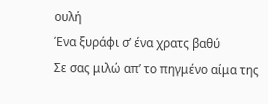ουλή
Ένα ξυράφι σ’ ένα χρατς βαθύ
Σε σας μιλώ απ’ το πηγμένο αίμα της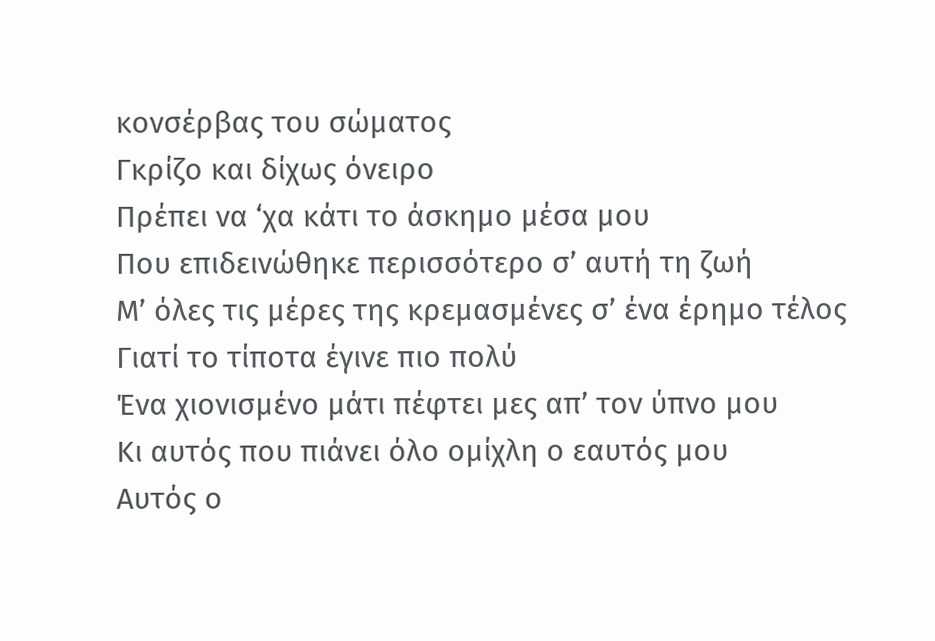κονσέρβας του σώματος
Γκρίζο και δίχως όνειρο
Πρέπει να ‘χα κάτι το άσκημο μέσα μου
Που επιδεινώθηκε περισσότερο σ’ αυτή τη ζωή
Μ’ όλες τις μέρες της κρεμασμένες σ’ ένα έρημο τέλος
Γιατί το τίποτα έγινε πιο πολύ
Ένα χιονισμένο μάτι πέφτει μες απ’ τον ύπνο μου
Κι αυτός που πιάνει όλο ομίχλη ο εαυτός μου
Αυτός ο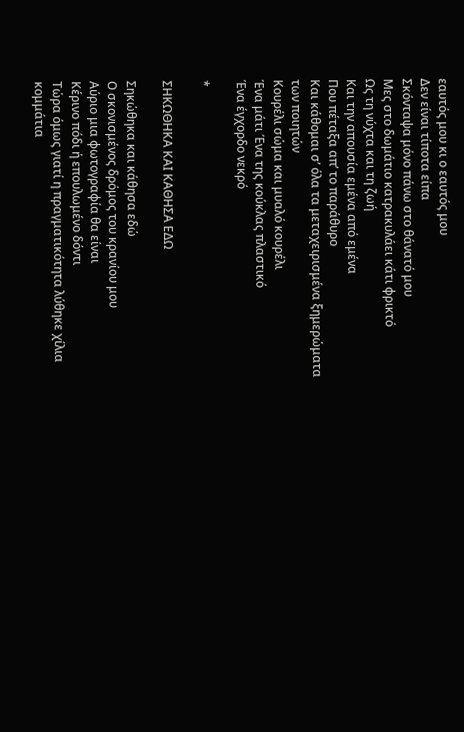εαυτός μου κι ο εαυτός μου
Δεν είναι τίποτα είπα
Σκόνταψα μόνο πάνω στο θάνατό μου
Μες στο δωμάτιο κατρακυλάει κάτι φρικτό
Ως τη νύχτα και τη ζωή
Και την απουσία εμένα από εμένα
Που πέταξα απ’ το παράθυρο
Και κάθομαι σ’ όλα τα μεταχειρισμένα ξημερώματα των ποιητών
Κουρέλι σώμα και μυαλό κουρέλι
Ένα μάτι Ένα της κούκλας πλαστικό
Ένα έγχορδο νεκρό

*

ΣΗΚΩΘΗΚΑ ΚΑΙ ΚΑΘΗΣΑ ΕΔΩ

Σηκώθηκα και κάθησα εδώ
Ο σκονισμένος δρόμος του κρανίου μου
Αύριο μια φωτογραφία θα είναι
Κέρινο πόδι ή επουλωμένο δόντι
Τώρα όμως γιατί η πραγματικότητα λύθηκε χίλια κομμάτια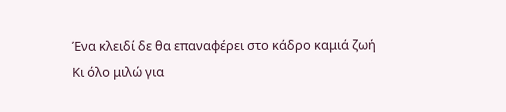Ένα κλειδί δε θα επαναφέρει στο κάδρο καμιά ζωή
Κι όλο μιλώ για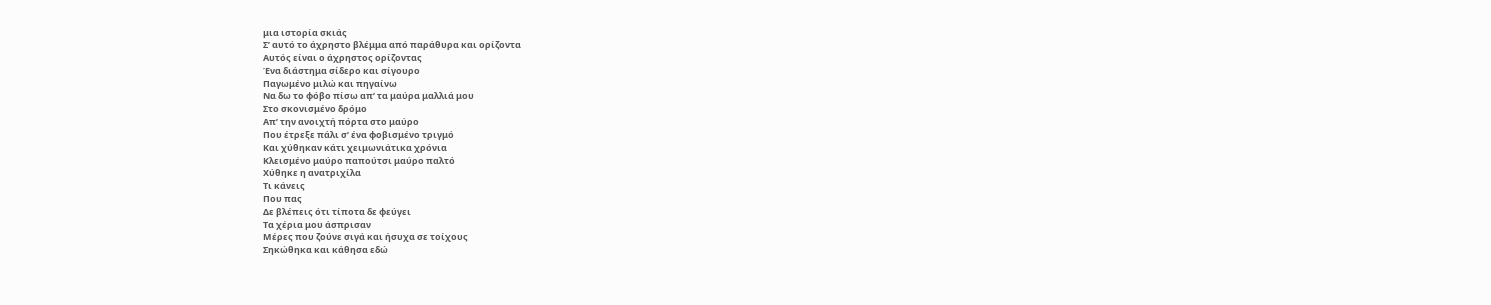μια ιστορία σκιάς
Σ’ αυτό το άχρηστο βλέμμα από παράθυρα και ορίζοντα
Αυτός είναι ο άχρηστος ορίζοντας
Ένα διάστημα σίδερο και σίγουρο
Παγωμένο μιλώ και πηγαίνω
Να δω το φόβο πίσω απ’ τα μαύρα μαλλιά μου
Στο σκονισμένο δρόμο
Απ’ την ανοιχτή πόρτα στο μαύρο
Που έτρεξε πάλι σ’ ένα φοβισμένο τριγμό
Και χύθηκαν κάτι χειμωνιάτικα χρόνια
Κλεισμένο μαύρο παπούτσι μαύρο παλτό
Χύθηκε η ανατριχίλα
Τι κάνεις
Που πας
Δε βλέπεις ότι τίποτα δε φεύγει
Τα χέρια μου άσπρισαν
Μέρες που ζούνε σιγά και ήσυχα σε τοίχους
Σηκώθηκα και κάθησα εδώ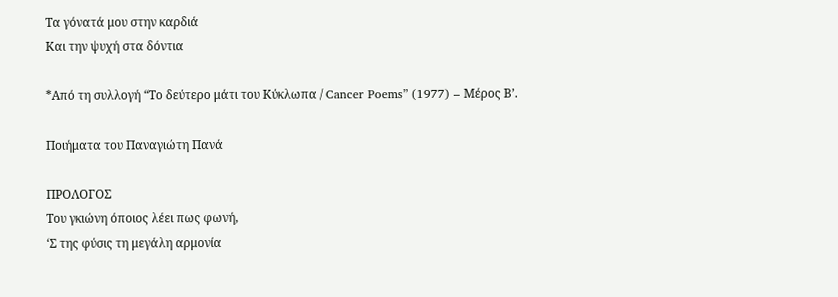Τα γόνατά μου στην καρδιά
Και την ψυχή στα δόντια

*Από τη συλλογή “Το δεύτερο μάτι του Κύκλωπα / Cancer Poems” (1977) – Μέρος Β’.

Ποιήματα του Παναγιώτη Πανά

ΠΡΟΛΟΓΟΣ
Του γκιώνη όποιος λέει πως φωνή,
‘Σ της φύσις τη μεγάλη αρμονία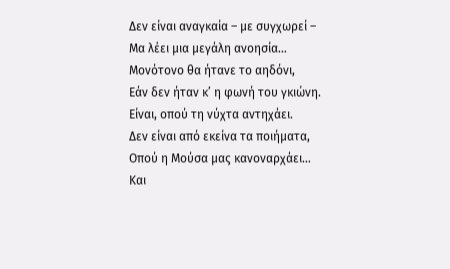Δεν είναι αναγκαία – με συγχωρεί –
Μα λέει μια μεγάλη ανοησία…
Μονότονο θα ήτανε το αηδόνι,
Εάν δεν ήταν κ’ η φωνή του γκιώνη.
Είναι, οπού τη νύχτα αντηχάει.
Δεν είναι από εκείνα τα ποιήματα,
Οπού η Μούσα μας κανοναρχάει…
Και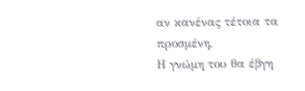αν κανένας τέτοια τα προσμένη,
Η γνώμη του θα έβγη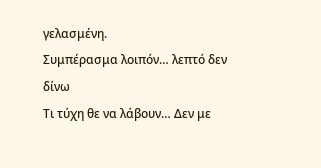γελασμένη.
Συμπέρασμα λοιπόν… λεπτό δεν δίνω
Τι τύχη θε να λάβουν… Δεν με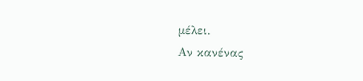μέλει.
Αν κανένας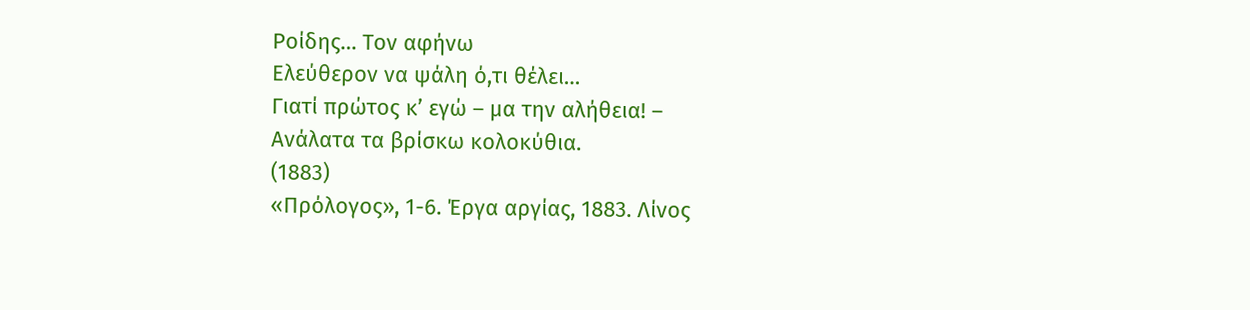Ροίδης… Τον αφήνω
Ελεύθερον να ψάλη ό,τι θέλει…
Γιατί πρώτος κ’ εγώ – μα την αλήθεια! –
Ανάλατα τα βρίσκω κολοκύθια.
(1883)
«Πρόλογος», 1-6. Έργα αργίας, 1883. Λίνος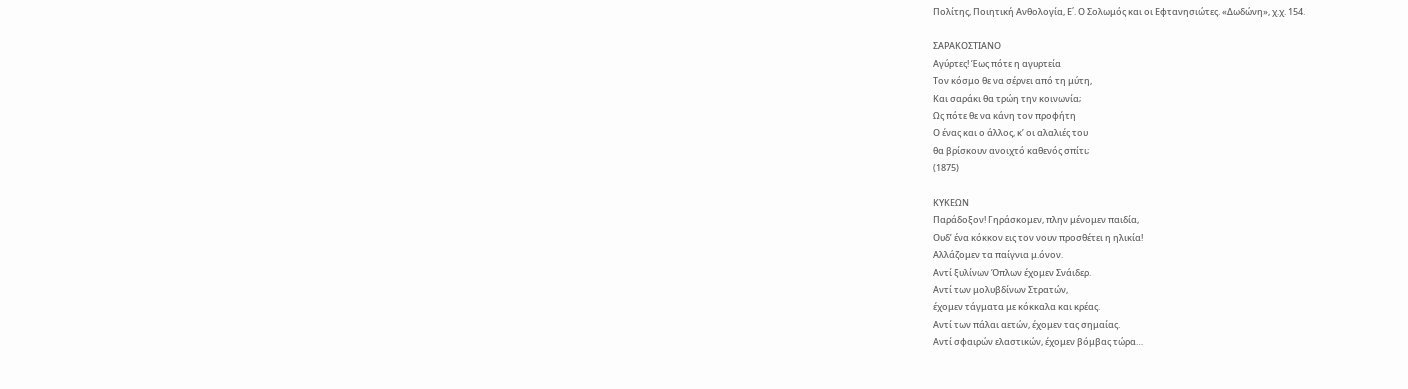Πολίτης, Ποιητική Ανθολογία, Ε΄. Ο Σολωμός και οι Εφτανησιώτες. «Δωδώνη», χ.χ. 154.

ΣΑΡΑΚΟΣΤΙΑΝΟ
Αγύρτες! Έως πότε η αγυρτεία
Τον κόσμο θε να σέρνει από τη μύτη,
Και σαράκι θα τρώη την κοινωνία;
Ως πότε θε να κάνη τον προφήτη
Ο ένας και ο άλλος, κ’ οι αλαλιές του
θα βρίσκουν ανοιχτό καθενός σπίτι;
(1875)

ΚΥΚΕΩΝ
Παράδοξον! Γηράσκομεν, πλην μένομεν παιδία,
Ουδ’ ένα κόκκον εις τον νουν προσθέτει η ηλικία!
Αλλάζομεν τα παίγνια μ.όνον.
Αντί ξυλίνων Όπλων έχομεν Σνάιδερ.
Αντί των μολυβδίνων Στρατών,
έχομεν τάγματα με κόκκαλα και κρέας.
Αντί των πάλαι αετών, έχομεν τας σημαίας.
Αντί σφαιρών ελαστικών, έχομεν βόμβας τώρα…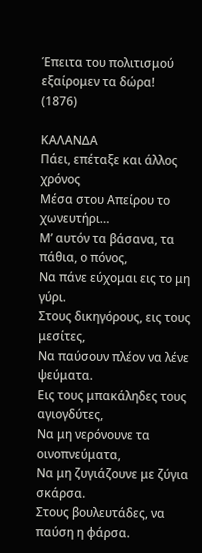Έπειτα του πολιτισμού εξαίρομεν τα δώρα!
(1876)

ΚΑΛΑΝΔΑ
Πάει, επέταξε και άλλος χρόνος
Μέσα στου Απείρου το χωνευτήρι…
Μ’ αυτόν τα βάσανα, τα πάθια, ο πόνος,
Να πάνε εύχομαι εις το μη γύρι.
Στους δικηγόρους, εις τους μεσίτες,
Να παύσουν πλέον να λένε ψεύματα.
Εις τους μπακάληδες τους αγιογδύτες,
Να μη νερόνουνε τα οινοπνεύματα,
Να μη ζυγιάζουνε με ζύγια σκάρσα.
Στους βουλευτάδες, να παύση η φάρσα.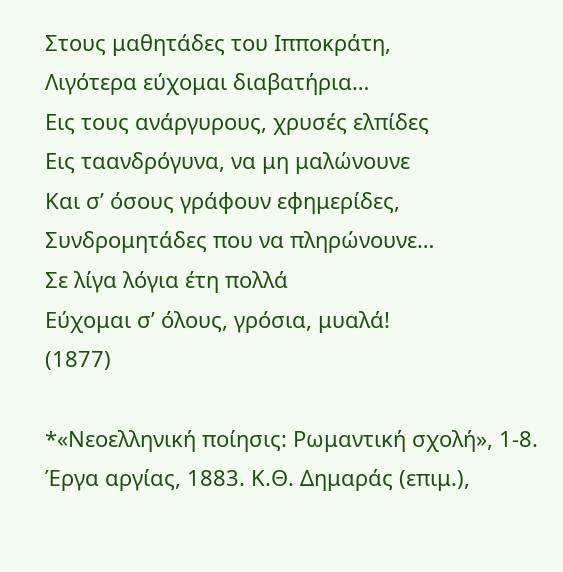Στους μαθητάδες του Ιπποκράτη,
Λιγότερα εύχομαι διαβατήρια…
Εις τους ανάργυρους, χρυσές ελπίδες
Εις ταανδρόγυνα, να μη μαλώνουνε
Και σ’ όσους γράφουν εφημερίδες,
Συνδρομητάδες που να πληρώνουνε…
Σε λίγα λόγια έτη πολλά
Εύχομαι σ’ όλους, γρόσια, μυαλά!
(1877)

*«Νεοελληνική ποίησις: Ρωμαντική σχολή», 1-8. Έργα αργίας, 1883. Κ.Θ. Δημαράς (επιμ.),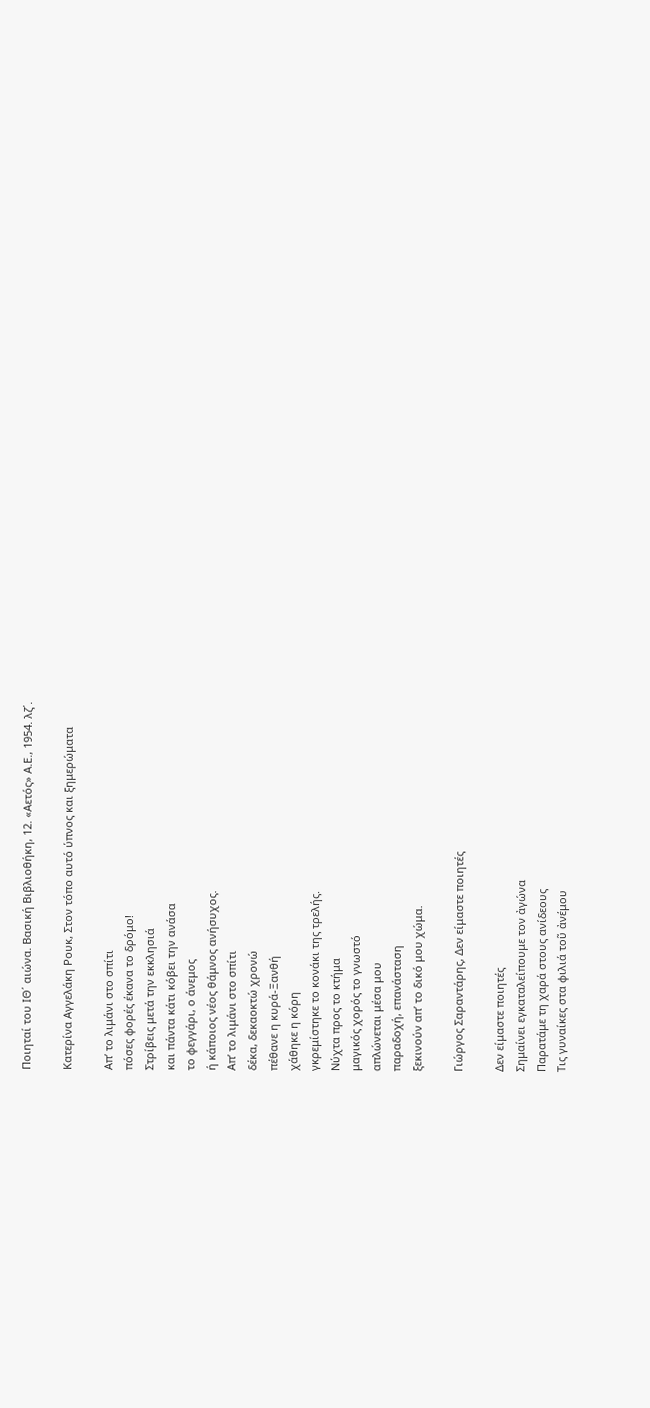Ποιηταί του ΙΘ΄ αιώνα. Βασική Βιβλιοθήκη, 12. «Αετός» Α.Ε., 1954. λζ΄.

Κατερίνα Αγγελάκη Ρουκ, Στον τόπο αυτό ύπνος και ξημερώματα

Απ’ το λιμάνι στο σπίτι
πόσες φορές έκανα το δρόμο!
Στρίβεις μετά την εκκλησιά
και πάντα κάτι κόβει την ανάσα
το φεγγάρι, ο άνεμος
ή κάποιος νέος θάμνος ανήσυχος.
Απ’ το λιμάνι στο σπίτι
δέκα, δεκαοκτώ χρονώ
πέθανε η κυρά-Ξανθή
χάθηκε η κόρη
γκρεμίστηκε το κονάκι της τρελής.
Νύχτα προς το κτήμα
μαγικός χορός το γνωστό
απλώνεται μέσα μου
παραδοχή, επανάσταση
ξεκινούν απ’ το δικό μου χώμα.

Γιώργος Σαραντάρης, Δεν είμαστε ποιητές

Δεν είμαστε ποιητές
Σημαίνει εγκαταλείπουμε τον ἀγώνα
Παρατάμε τη χαρά στους ανίδεους
Τις γυναίκες στα φιλιά τοῦ ἀνέμου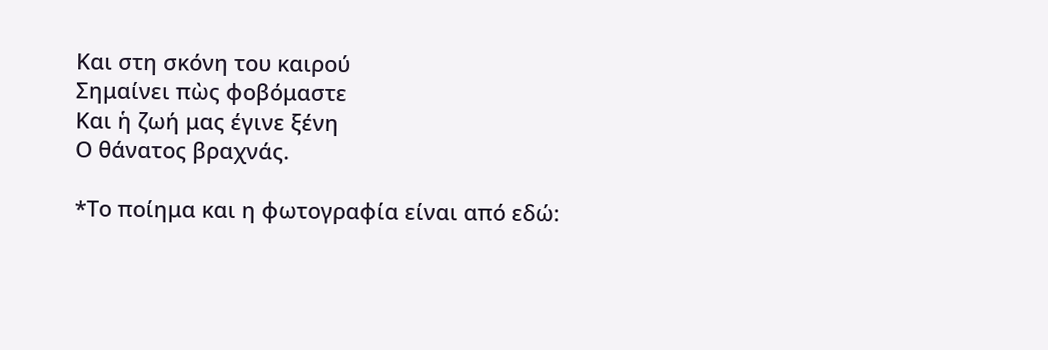Και στη σκόνη του καιρού
Σημαίνει πὼς φοβόμαστε
Και ἡ ζωή μας έγινε ξένη
Ο θάνατος βραχνάς.

*Το ποίημα και η φωτογραφία είναι από εδώ: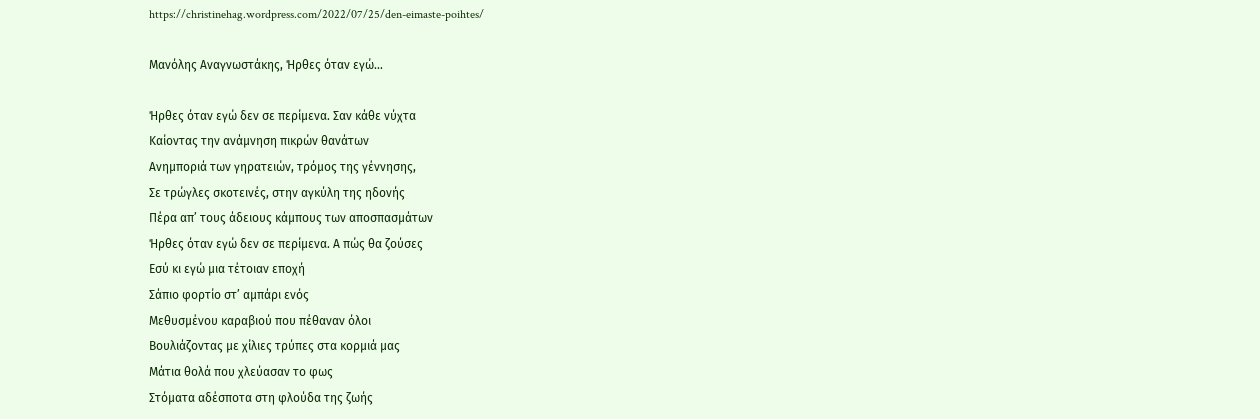https://christinehag.wordpress.com/2022/07/25/den-eimaste-poihtes/

Μανόλης Αναγνωστάκης, Ήρθες όταν εγώ…

Ήρθες όταν εγώ δεν σε περίμενα. Σαν κάθε νύχτα
Καίοντας την ανάμνηση πικρών θανάτων
Ανημποριά των γηρατειών, τρόμος της γέννησης,
Σε τρώγλες σκοτεινές, στην αγκύλη της ηδονής
Πέρα απ’ τους άδειους κάμπους των αποσπασμάτων
Ήρθες όταν εγώ δεν σε περίμενα. Α πώς θα ζούσες
Εσύ κι εγώ μια τέτοιαν εποχή
Σάπιο φορτίο στ’ αμπάρι ενός
Μεθυσμένου καραβιού που πέθαναν όλοι
Βουλιάζοντας με χίλιες τρύπες στα κορμιά μας
Μάτια θολά που χλεύασαν το φως
Στόματα αδέσποτα στη φλούδα της ζωής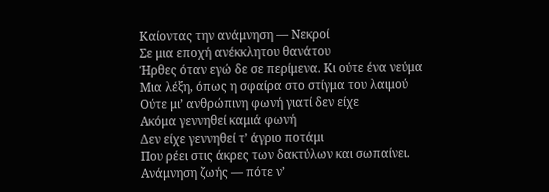Καίοντας την ανάμνηση — Νεκροί
Σε μια εποχή ανέκκλητου θανάτου
Ήρθες όταν εγώ δε σε περίμενα. Κι ούτε ένα νεύμα
Μια λέξη, όπως η σφαίρα στο στίγμα του λαιμού
Ούτε μι’ ανθρώπινη φωνή γιατί δεν είχε
Ακόμα γεννηθεί καμιά φωνή
Δεν είχε γεννηθεί τ’ άγριο ποτάμι
Που ρέει στις άκρες των δακτύλων και σωπαίνει.
Ανάμνηση ζωής — πότε ν’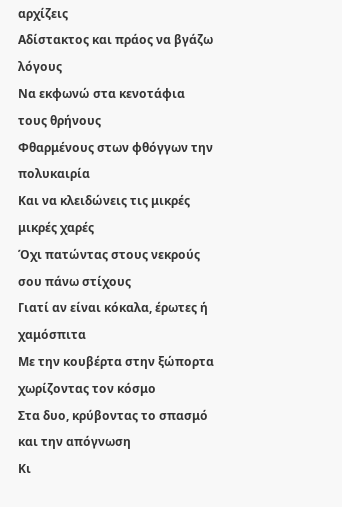αρχίζεις
Αδίστακτος και πράος να βγάζω λόγους
Να εκφωνώ στα κενοτάφια τους θρήνους
Φθαρμένους στων φθόγγων την πολυκαιρία
Και να κλειδώνεις τις μικρές μικρές χαρές
Όχι πατώντας στους νεκρούς σου πάνω στίχους
Γιατί αν είναι κόκαλα, έρωτες ή χαμόσπιτα
Με την κουβέρτα στην ξώπορτα χωρίζοντας τον κόσμο
Στα δυο, κρύβοντας το σπασμό και την απόγνωση
Κι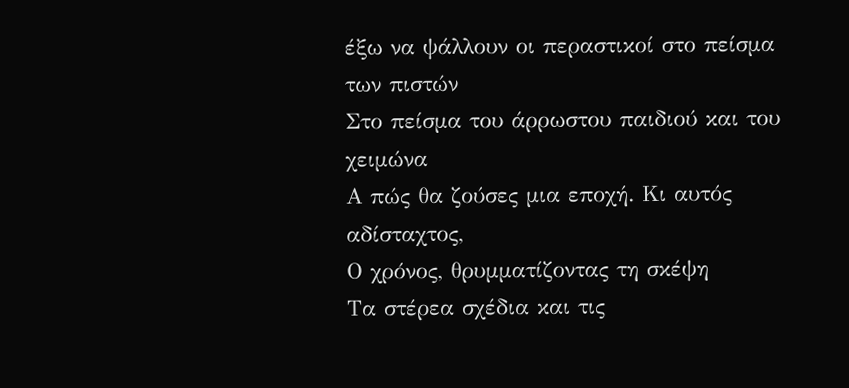έξω να ψάλλουν οι περαστικοί στο πείσμα των πιστών
Στο πείσμα του άρρωστου παιδιού και του χειμώνα
Α πώς θα ζούσες μια εποχή. Κι αυτός αδίσταχτος,
Ο χρόνος, θρυμματίζοντας τη σκέψη
Τα στέρεα σχέδια και τις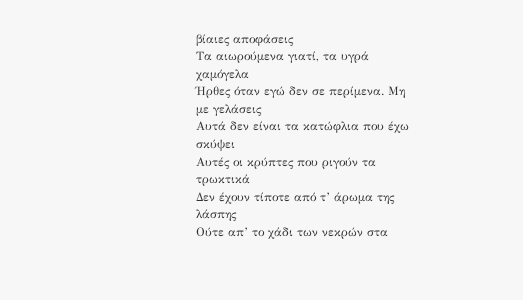βίαιες αποφάσεις
Τα αιωρούμενα γιατί, τα υγρά χαμόγελα
Ήρθες όταν εγώ δεν σε περίμενα. Μη με γελάσεις
Αυτά δεν είναι τα κατώφλια που έχω σκύψει
Αυτές οι κρύπτες που ριγούν τα τρωκτικά
Δεν έχουν τίποτε από τ’ άρωμα της λάσπης
Ούτε απ’ το χάδι των νεκρών στα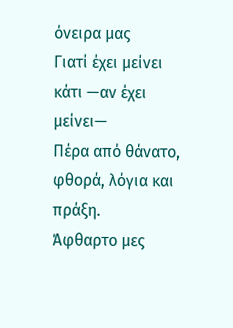όνειρα μας
Γιατί έχει μείνει κάτι —αν έχει μείνει—
Πέρα από θάνατο, φθορά, λόγια και πράξη.
Άφθαρτο μες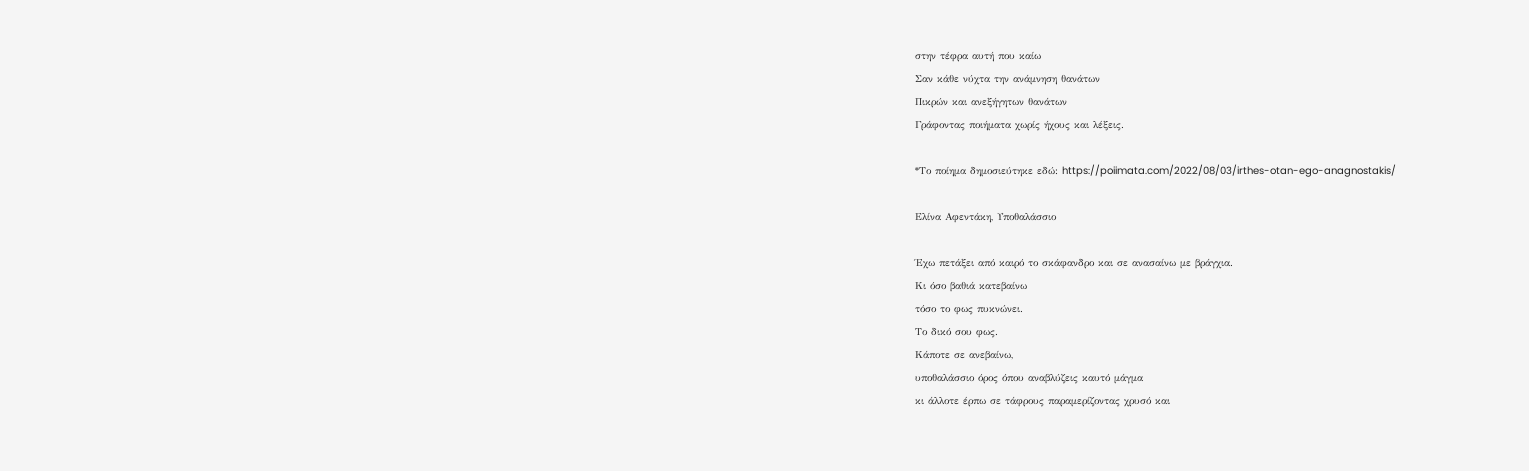στην τέφρα αυτή που καίω
Σαν κάθε νύχτα την ανάμνηση θανάτων
Πικρών και ανεξήγητων θανάτων
Γράφοντας ποιήματα χωρίς ήχους και λέξεις.

*Το ποίημα δημοσιεύτηκε εδώ: https://poiimata.com/2022/08/03/irthes-otan-ego-anagnostakis/

Ελίνα Αφεντάκη, Υποθαλάσσιο

Έχω πετάξει από καιρό το σκάφανδρο και σε ανασαίνω με βράγχια.
Κι όσο βαθιά κατεβαίνω
τόσο το φως πυκνώνει.
Το δικό σου φως.
Κάποτε σε ανεβαίνω,
υποθαλάσσιο όρος όπου αναβλύζεις καυτό μάγμα
κι άλλοτε έρπω σε τάφρους παραμερίζοντας χρυσό και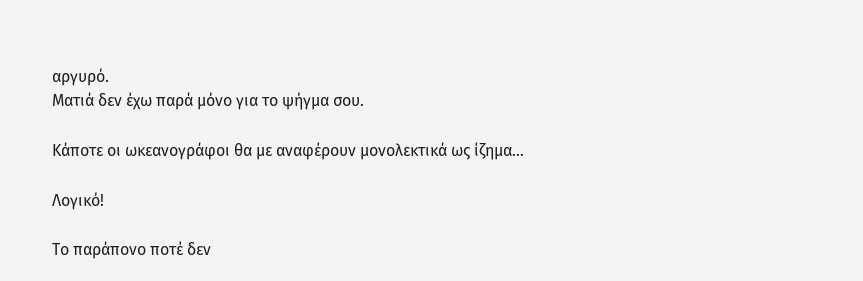αργυρό.
Ματιά δεν έχω παρά μόνο για το ψήγμα σου.

Κάποτε οι ωκεανογράφοι θα με αναφέρουν μονολεκτικά ως ίζημα…

Λογικό!

Το παράπονο ποτέ δεν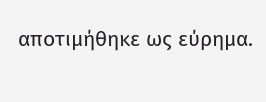αποτιμήθηκε ως εύρημα.